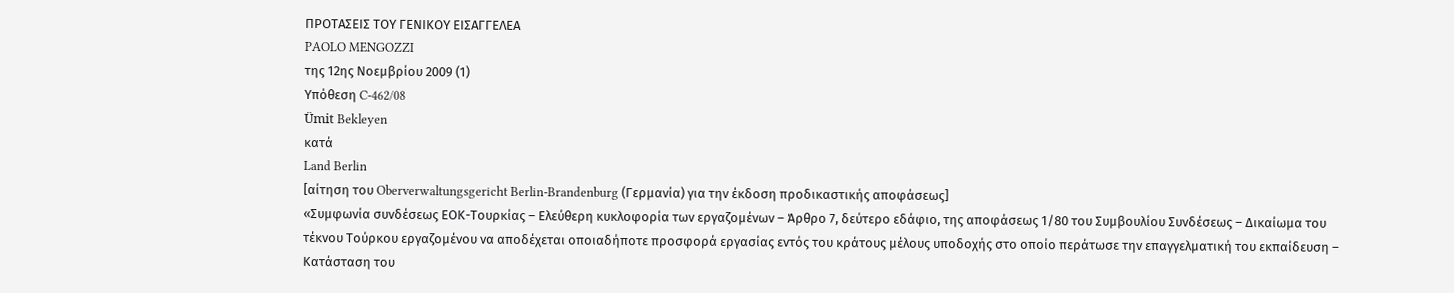ΠΡΟΤΑΣΕΙΣ ΤΟΥ ΓΕΝΙΚΟΥ ΕΙΣΑΓΓΕΛΕΑ
PAOLO MENGOZZI
της 12ης Νοεμβρίου 2009 (1)
Υπόθεση C‑462/08
Ümit Bekleyen
κατά
Land Berlin
[αίτηση του Oberverwaltungsgericht Berlin-Brandenburg (Γερμανία) για την έκδοση προδικαστικής αποφάσεως]
«Συμφωνία συνδέσεως ΕΟΚ-Τουρκίας – Ελεύθερη κυκλοφορία των εργαζομένων – Άρθρο 7, δεύτερο εδάφιο, της αποφάσεως 1/80 του Συμβουλίου Συνδέσεως – Δικαίωμα του τέκνου Τούρκου εργαζομένου να αποδέχεται οποιαδήποτε προσφορά εργασίας εντός του κράτους μέλους υποδοχής στο οποίο περάτωσε την επαγγελματική του εκπαίδευση – Κατάσταση του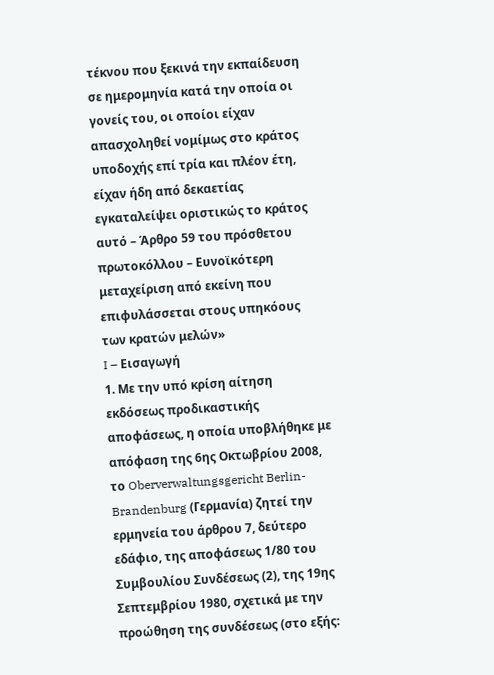τέκνου που ξεκινά την εκπαίδευση σε ημερομηνία κατά την οποία οι γονείς του, οι οποίοι είχαν απασχοληθεί νομίμως στο κράτος υποδοχής επί τρία και πλέον έτη, είχαν ήδη από δεκαετίας εγκαταλείψει οριστικώς το κράτος αυτό – Άρθρο 59 του πρόσθετου πρωτοκόλλου – Ευνοϊκότερη μεταχείριση από εκείνη που επιφυλάσσεται στους υπηκόους των κρατών μελών»
I – Εισαγωγή
1. Με την υπό κρίση αίτηση εκδόσεως προδικαστικής αποφάσεως, η οποία υποβλήθηκε με απόφαση της 6ης Οκτωβρίου 2008, το Oberverwaltungsgericht Berlin-Brandenburg (Γερμανία) ζητεί την ερμηνεία του άρθρου 7, δεύτερο εδάφιο, της αποφάσεως 1/80 του Συμβουλίου Συνδέσεως (2), της 19ης Σεπτεμβρίου 1980, σχετικά με την προώθηση της συνδέσεως (στο εξής: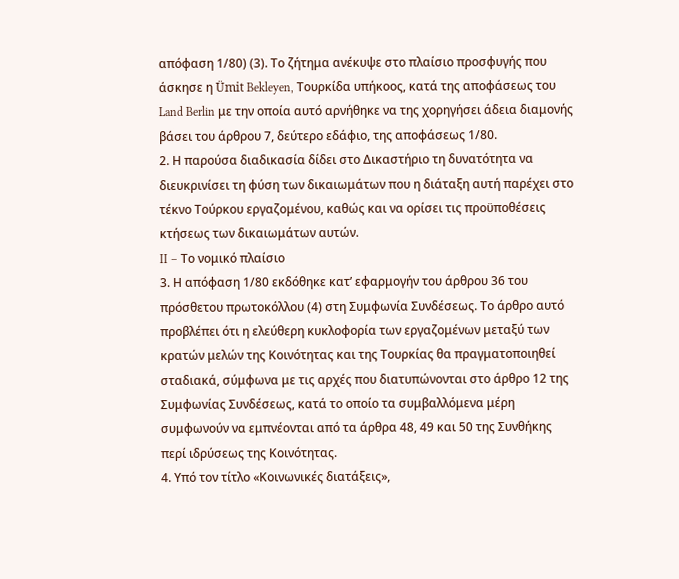απόφαση 1/80) (3). Το ζήτημα ανέκυψε στο πλαίσιο προσφυγής που άσκησε η Ümit Bekleyen, Τουρκίδα υπήκοος, κατά της αποφάσεως του Land Berlin με την οποία αυτό αρνήθηκε να της χορηγήσει άδεια διαμονής βάσει του άρθρου 7, δεύτερο εδάφιο, της αποφάσεως 1/80.
2. Η παρούσα διαδικασία δίδει στο Δικαστήριο τη δυνατότητα να διευκρινίσει τη φύση των δικαιωμάτων που η διάταξη αυτή παρέχει στο τέκνο Τούρκου εργαζομένου, καθώς και να ορίσει τις προϋποθέσεις κτήσεως των δικαιωμάτων αυτών.
II – Το νομικό πλαίσιο
3. Η απόφαση 1/80 εκδόθηκε κατ’ εφαρμογήν του άρθρου 36 του πρόσθετου πρωτοκόλλου (4) στη Συμφωνία Συνδέσεως. Το άρθρο αυτό προβλέπει ότι η ελεύθερη κυκλοφορία των εργαζομένων μεταξύ των κρατών μελών της Κοινότητας και της Τουρκίας θα πραγματοποιηθεί σταδιακά, σύμφωνα με τις αρχές που διατυπώνονται στο άρθρο 12 της Συμφωνίας Συνδέσεως, κατά το οποίο τα συμβαλλόμενα μέρη συμφωνούν να εμπνέονται από τα άρθρα 48, 49 και 50 της Συνθήκης περί ιδρύσεως της Κοινότητας.
4. Υπό τον τίτλο «Κοινωνικές διατάξεις»,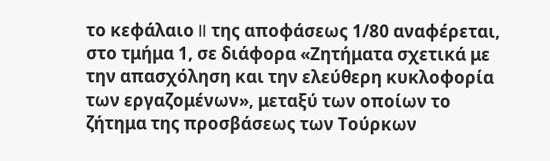το κεφάλαιο II της αποφάσεως 1/80 αναφέρεται, στο τμήμα 1, σε διάφορα «Ζητήματα σχετικά με την απασχόληση και την ελεύθερη κυκλοφορία των εργαζομένων», μεταξύ των οποίων το ζήτημα της προσβάσεως των Τούρκων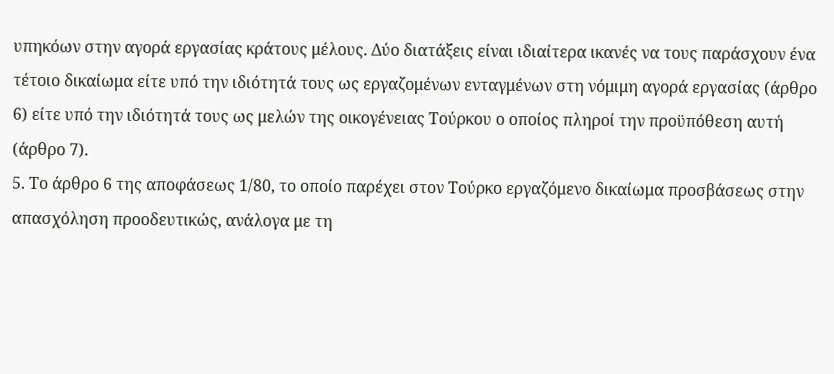υπηκόων στην αγορά εργασίας κράτους μέλους. Δύο διατάξεις είναι ιδιαίτερα ικανές να τους παράσχουν ένα τέτοιο δικαίωμα είτε υπό την ιδιότητά τους ως εργαζομένων ενταγμένων στη νόμιμη αγορά εργασίας (άρθρο 6) είτε υπό την ιδιότητά τους ως μελών της οικογένειας Τούρκου ο οποίος πληροί την προϋπόθεση αυτή (άρθρο 7).
5. Το άρθρο 6 της αποφάσεως 1/80, το οποίο παρέχει στον Τούρκο εργαζόμενο δικαίωμα προσβάσεως στην απασχόληση προοδευτικώς, ανάλογα με τη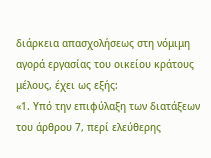διάρκεια απασχολήσεως στη νόμιμη αγορά εργασίας του οικείου κράτους μέλους, έχει ως εξής:
«1. Υπό την επιφύλαξη των διατάξεων του άρθρου 7, περί ελεύθερης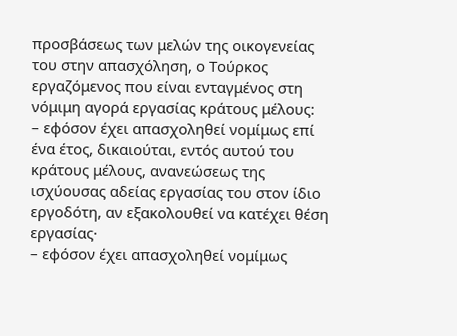προσβάσεως των μελών της οικογενείας του στην απασχόληση, ο Τούρκος εργαζόμενος που είναι ενταγμένος στη νόμιμη αγορά εργασίας κράτους μέλους:
– εφόσον έχει απασχοληθεί νομίμως επί ένα έτος, δικαιούται, εντός αυτού του κράτους μέλους, ανανεώσεως της ισχύουσας αδείας εργασίας του στον ίδιο εργοδότη, αν εξακολουθεί να κατέχει θέση εργασίας·
– εφόσον έχει απασχοληθεί νομίμως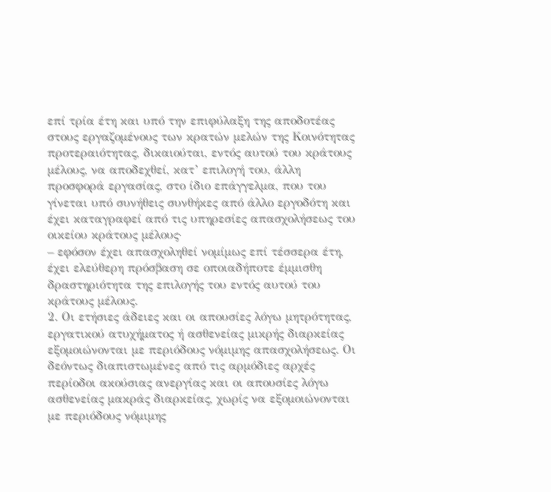επί τρία έτη και υπό την επιφύλαξη της αποδοτέας στους εργαζομένους των κρατών μελών της Κοινότητας προτεραιότητας, δικαιούται, εντός αυτού του κράτους μέλους, να αποδεχθεί, κατ’ επιλογή του, άλλη προσφορά εργασίας, στο ίδιο επάγγελμα, που του γίνεται υπό συνήθεις συνθήκες από άλλο εργοδότη και έχει καταγραφεί από τις υπηρεσίες απασχολήσεως του οικείου κράτους μέλους·
– εφόσον έχει απασχοληθεί νομίμως επί τέσσερα έτη, έχει ελεύθερη πρόσβαση σε οποιαδήποτε έμμισθη δραστηριότητα της επιλογής του εντός αυτού του κράτους μέλους.
2. Οι ετήσιες άδειες και οι απουσίες λόγω μητρότητας, εργατικού ατυχήματος ή ασθενείας μικρής διαρκείας εξομοιώνονται με περιόδους νόμιμης απασχολήσεως. Οι δεόντως διαπιστωμένες από τις αρμόδιες αρχές περίοδοι ακούσιας ανεργίας και οι απουσίες λόγω ασθενείας μακράς διαρκείας, χωρίς να εξομοιώνονται με περιόδους νόμιμης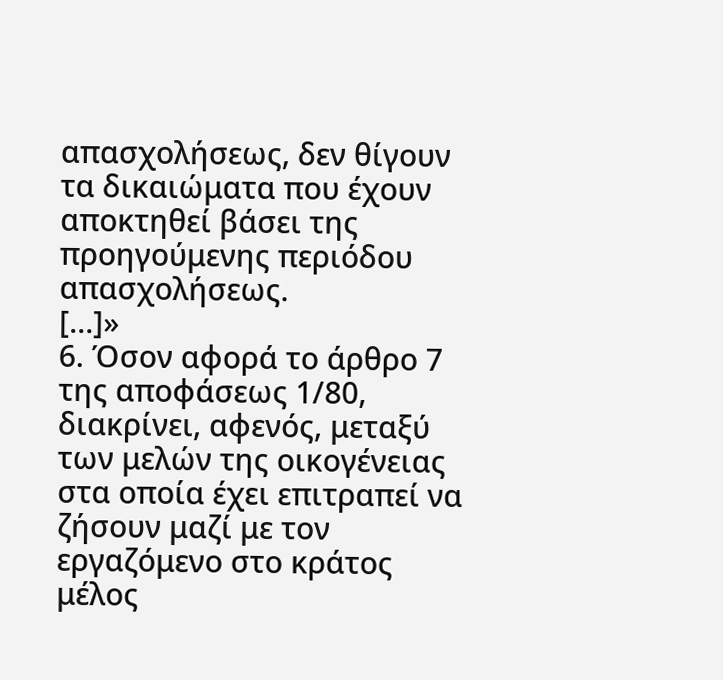απασχολήσεως, δεν θίγουν τα δικαιώματα που έχουν αποκτηθεί βάσει της προηγούμενης περιόδου απασχολήσεως.
[…]»
6. Όσον αφορά το άρθρο 7 της αποφάσεως 1/80, διακρίνει, αφενός, μεταξύ των μελών της οικογένειας στα οποία έχει επιτραπεί να ζήσουν μαζί με τον εργαζόμενο στο κράτος μέλος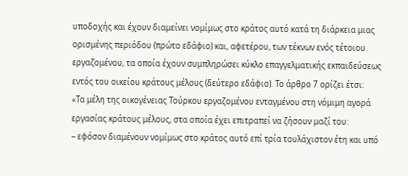υποδοχής και έχουν διαμείνει νομίμως στο κράτος αυτό κατά τη διάρκεια μιας ορισμένης περιόδου (πρώτο εδάφιο) και, αφετέρου, των τέκνων ενός τέτοιου εργαζομένου, τα οποία έχουν συμπληρώσει κύκλο επαγγελματικής εκπαιδεύσεως εντός του οικείου κράτους μέλους (δεύτερο εδάφιο). Το άρθρο 7 ορίζει έτσι:
«Τα μέλη της οικογένειας Τούρκου εργαζομένου ενταγμένου στη νόμιμη αγορά εργασίας κράτους μέλους, στα οποία έχει επιτραπεί να ζήσουν μαζί του:
– εφόσον διαμένουν νομίμως στο κράτος αυτό επί τρία τουλάχιστον έτη και υπό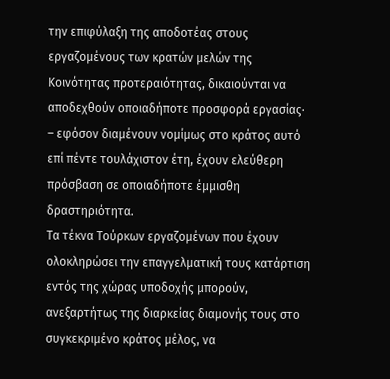την επιφύλαξη της αποδοτέας στους εργαζομένους των κρατών μελών της Κοινότητας προτεραιότητας, δικαιούνται να αποδεχθούν οποιαδήποτε προσφορά εργασίας·
– εφόσον διαμένουν νομίμως στο κράτος αυτό επί πέντε τουλάχιστον έτη, έχουν ελεύθερη πρόσβαση σε οποιαδήποτε έμμισθη δραστηριότητα.
Τα τέκνα Τούρκων εργαζομένων που έχουν ολοκληρώσει την επαγγελματική τους κατάρτιση εντός της χώρας υποδοχής μπορούν, ανεξαρτήτως της διαρκείας διαμονής τους στο συγκεκριμένο κράτος μέλος, να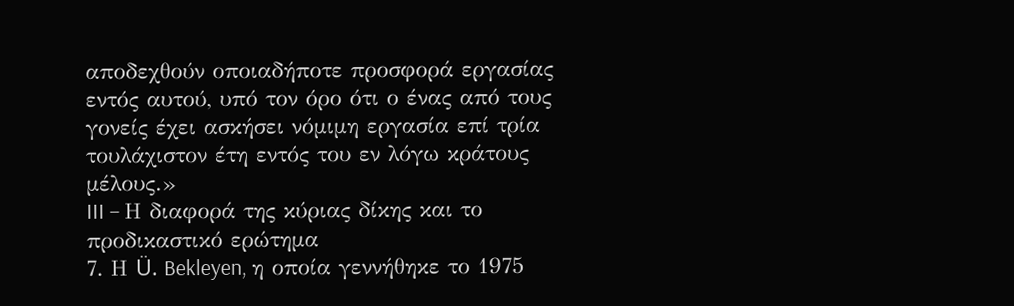αποδεχθούν οποιαδήποτε προσφορά εργασίας εντός αυτού, υπό τον όρο ότι ο ένας από τους γονείς έχει ασκήσει νόμιμη εργασία επί τρία τουλάχιστον έτη εντός του εν λόγω κράτους μέλους.»
III – Η διαφορά της κύριας δίκης και το προδικαστικό ερώτημα
7. Η Ü. Bekleyen, η οποία γεννήθηκε το 1975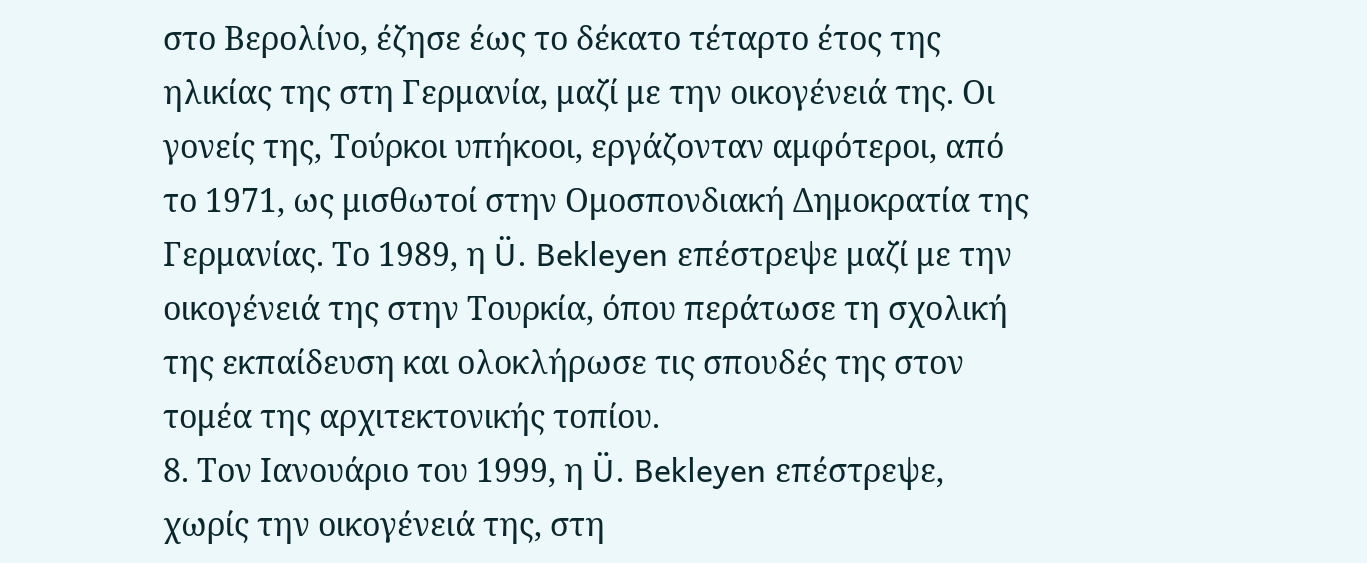στο Βερολίνο, έζησε έως το δέκατο τέταρτο έτος της ηλικίας της στη Γερμανία, μαζί με την οικογένειά της. Οι γονείς της, Τούρκοι υπήκοοι, εργάζονταν αμφότεροι, από το 1971, ως μισθωτοί στην Ομοσπονδιακή Δημοκρατία της Γερμανίας. Το 1989, η Ü. Bekleyen επέστρεψε μαζί με την οικογένειά της στην Τουρκία, όπου περάτωσε τη σχολική της εκπαίδευση και ολοκλήρωσε τις σπουδές της στον τομέα της αρχιτεκτονικής τοπίου.
8. Τον Ιανουάριο του 1999, η Ü. Bekleyen επέστρεψε, χωρίς την οικογένειά της, στη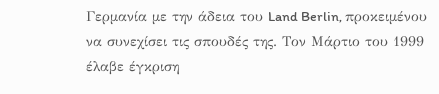Γερμανία με την άδεια του Land Berlin, προκειμένου να συνεχίσει τις σπουδές της. Τον Μάρτιο του 1999 έλαβε έγκριση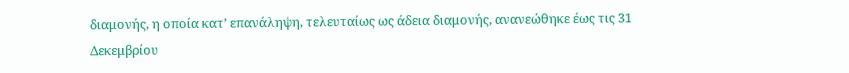διαμονής, η οποία κατ’ επανάληψη, τελευταίως ως άδεια διαμονής, ανανεώθηκε έως τις 31 Δεκεμβρίου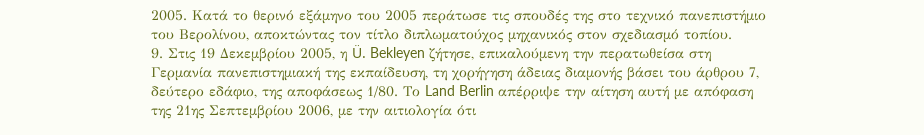2005. Κατά το θερινό εξάμηνο του 2005 περάτωσε τις σπουδές της στο τεχνικό πανεπιστήμιο του Βερολίνου, αποκτώντας τον τίτλο διπλωματούχος μηχανικός στον σχεδιασμό τοπίου.
9. Στις 19 Δεκεμβρίου 2005, η Ü. Bekleyen ζήτησε, επικαλούμενη την περατωθείσα στη Γερμανία πανεπιστημιακή της εκπαίδευση, τη χορήγηση άδειας διαμονής βάσει του άρθρου 7, δεύτερο εδάφιο, της αποφάσεως 1/80. Το Land Berlin απέρριψε την αίτηση αυτή με απόφαση της 21ης Σεπτεμβρίου 2006, με την αιτιολογία ότι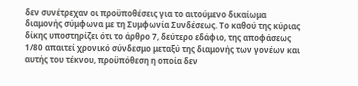δεν συνέτρεχαν οι προϋποθέσεις για το αιτούμενο δικαίωμα διαμονής σύμφωνα με τη Συμφωνία Συνδέσεως. Το καθού της κύριας δίκης υποστηρίζει ότι το άρθρο 7, δεύτερο εδάφιο, της αποφάσεως 1/80 απαιτεί χρονικό σύνδεσμο μεταξύ της διαμονής των γονέων και αυτής του τέκνου, προϋπόθεση η οποία δεν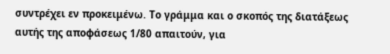συντρέχει εν προκειμένω. Το γράμμα και ο σκοπός της διατάξεως αυτής της αποφάσεως 1/80 απαιτούν, για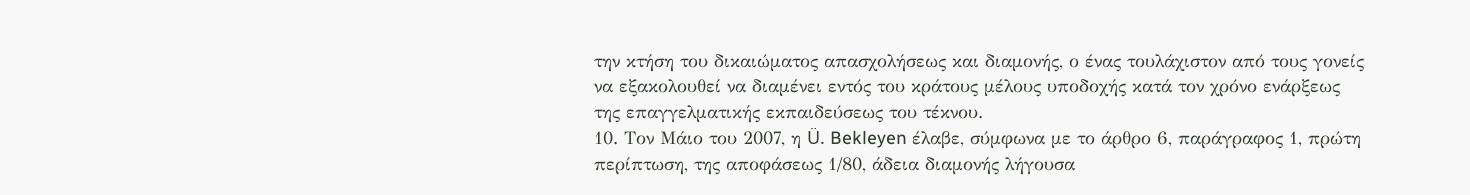την κτήση του δικαιώματος απασχολήσεως και διαμονής, ο ένας τουλάχιστον από τους γονείς να εξακολουθεί να διαμένει εντός του κράτους μέλους υποδοχής κατά τον χρόνο ενάρξεως της επαγγελματικής εκπαιδεύσεως του τέκνου.
10. Τον Μάιο του 2007, η Ü. Bekleyen έλαβε, σύμφωνα με το άρθρο 6, παράγραφος 1, πρώτη περίπτωση, της αποφάσεως 1/80, άδεια διαμονής λήγουσα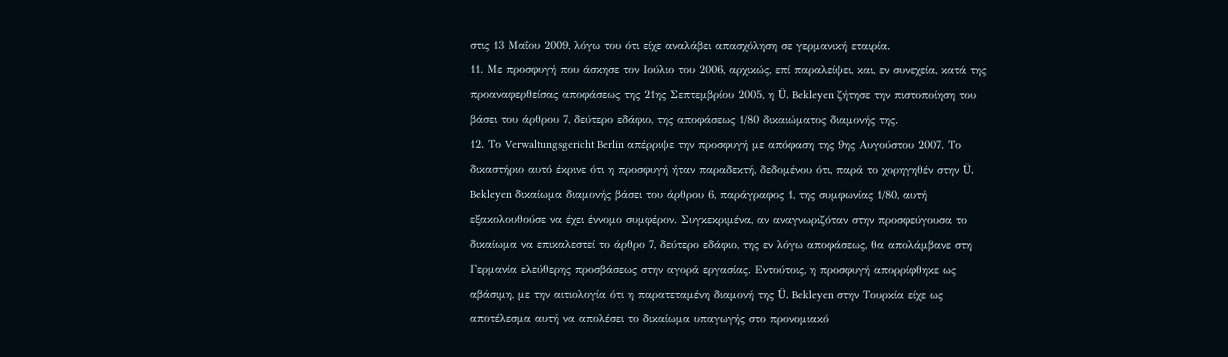στις 13 Μαΐου 2009, λόγω του ότι είχε αναλάβει απασχόληση σε γερμανική εταιρία.
11. Με προσφυγή που άσκησε τον Ιούλιο του 2006, αρχικώς, επί παραλείψει, και, εν συνεχεία, κατά της προαναφερθείσας αποφάσεως της 21ης Σεπτεμβρίου 2005, η Ü. Bekleyen ζήτησε την πιστοποίηση του βάσει του άρθρου 7, δεύτερο εδάφιο, της αποφάσεως 1/80 δικαιώματος διαμονής της.
12. Το Verwaltungsgericht Berlin απέρριψε την προσφυγή με απόφαση της 9ης Αυγούστου 2007. Το δικαστήριο αυτό έκρινε ότι η προσφυγή ήταν παραδεκτή, δεδομένου ότι, παρά το χορηγηθέν στην Ü. Bekleyen δικαίωμα διαμονής βάσει του άρθρου 6, παράγραφος 1, της συμφωνίας 1/80, αυτή εξακολουθούσε να έχει έννομο συμφέρον. Συγκεκριμένα, αν αναγνωριζόταν στην προσφεύγουσα το δικαίωμα να επικαλεστεί το άρθρο 7, δεύτερο εδάφιο, της εν λόγω αποφάσεως, θα απολάμβανε στη Γερμανία ελεύθερης προσβάσεως στην αγορά εργασίας. Εντούτοις, η προσφυγή απορρίφθηκε ως αβάσιμη, με την αιτιολογία ότι η παρατεταμένη διαμονή της Ü. Bekleyen στην Τουρκία είχε ως αποτέλεσμα αυτή να απολέσει το δικαίωμα υπαγωγής στο προνομιακό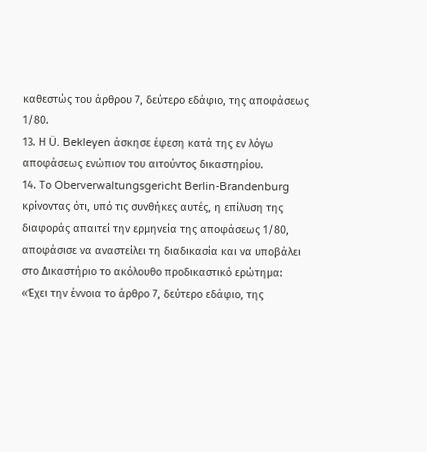καθεστώς του άρθρου 7, δεύτερο εδάφιο, της αποφάσεως 1/80.
13. Η Ü. Bekleyen άσκησε έφεση κατά της εν λόγω αποφάσεως ενώπιον του αιτούντος δικαστηρίου.
14. Το Oberverwaltungsgericht Berlin-Brandenburg κρίνοντας ότι, υπό τις συνθήκες αυτές, η επίλυση της διαφοράς απαιτεί την ερμηνεία της αποφάσεως 1/80, αποφάσισε να αναστείλει τη διαδικασία και να υποβάλει στο Δικαστήριο το ακόλουθο προδικαστικό ερώτημα:
«Έχει την έννοια το άρθρο 7, δεύτερο εδάφιο, της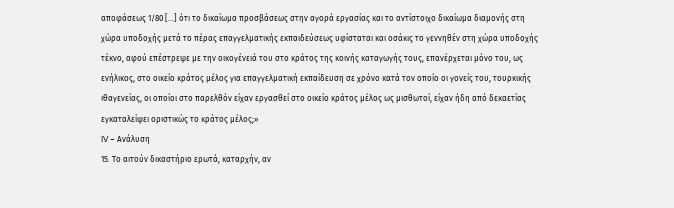αποφάσεως 1/80 […] ότι το δικαίωμα προσβάσεως στην αγορά εργασίας και το αντίστοιχο δικαίωμα διαμονής στη χώρα υποδοχής μετά το πέρας επαγγελματικής εκπαιδεύσεως υφίσταται και οσάκις το γεννηθέν στη χώρα υποδοχής τέκνο, αφού επέστρεψε με την οικογένειά του στο κράτος της κοινής καταγωγής τους, επανέρχεται μόνο του, ως ενήλικος, στο οικείο κράτος μέλος για επαγγελματική εκπαίδευση σε χρόνο κατά τον οποίο οι γονείς του, τουρκικής ιθαγενείας, οι οποίοι στο παρελθόν είχαν εργασθεί στο οικείο κράτος μέλος ως μισθωτοί, είχαν ήδη από δεκαετίας εγκαταλείψει οριστικώς το κράτος μέλος;»
IV – Ανάλυση
15. Το αιτούν δικαστήριο ερωτά, καταρχήν, αν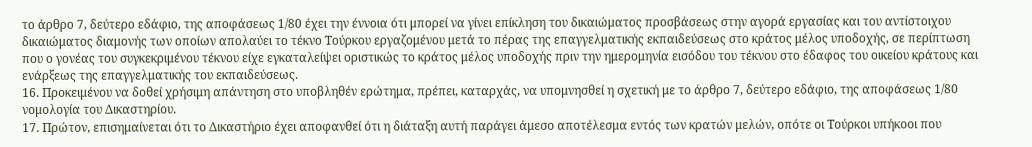το άρθρο 7, δεύτερο εδάφιο, της αποφάσεως 1/80 έχει την έννοια ότι μπορεί να γίνει επίκληση του δικαιώματος προσβάσεως στην αγορά εργασίας και του αντίστοιχου δικαιώματος διαμονής των οποίων απολαύει το τέκνο Τούρκου εργαζομένου μετά το πέρας της επαγγελματικής εκπαιδεύσεως στο κράτος μέλος υποδοχής, σε περίπτωση που ο γονέας του συγκεκριμένου τέκνου είχε εγκαταλείψει οριστικώς το κράτος μέλος υποδοχής πριν την ημερομηνία εισόδου του τέκνου στο έδαφος του οικείου κράτους και ενάρξεως της επαγγελματικής του εκπαιδεύσεως.
16. Προκειμένου να δοθεί χρήσιμη απάντηση στο υποβληθέν ερώτημα, πρέπει, καταρχάς, να υπομνησθεί η σχετική με το άρθρο 7, δεύτερο εδάφιο, της αποφάσεως 1/80 νομολογία του Δικαστηρίου.
17. Πρώτον, επισημαίνεται ότι το Δικαστήριο έχει αποφανθεί ότι η διάταξη αυτή παράγει άμεσο αποτέλεσμα εντός των κρατών μελών, οπότε οι Τούρκοι υπήκοοι που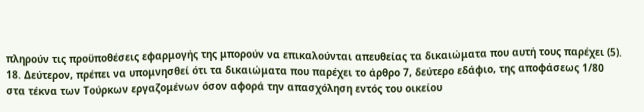πληρούν τις προϋποθέσεις εφαρμογής της μπορούν να επικαλούνται απευθείας τα δικαιώματα που αυτή τους παρέχει (5).
18. Δεύτερον, πρέπει να υπομνησθεί ότι τα δικαιώματα που παρέχει το άρθρο 7, δεύτερο εδάφιο, της αποφάσεως 1/80 στα τέκνα των Τούρκων εργαζομένων όσον αφορά την απασχόληση εντός του οικείου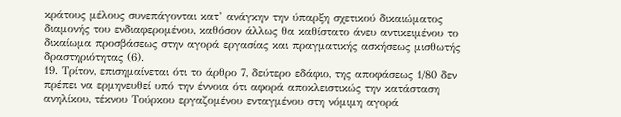κράτους μέλους συνεπάγονται κατ’ ανάγκην την ύπαρξη σχετικού δικαιώματος διαμονής του ενδιαφερομένου, καθόσον άλλως θα καθίστατο άνευ αντικειμένου το δικαίωμα προσβάσεως στην αγορά εργασίας και πραγματικής ασκήσεως μισθωτής δραστηριότητας (6).
19. Τρίτον, επισημαίνεται ότι το άρθρο 7, δεύτερο εδάφιο, της αποφάσεως 1/80 δεν πρέπει να ερμηνευθεί υπό την έννοια ότι αφορά αποκλειστικώς την κατάσταση ανηλίκου, τέκνου Τούρκου εργαζομένου ενταγμένου στη νόμιμη αγορά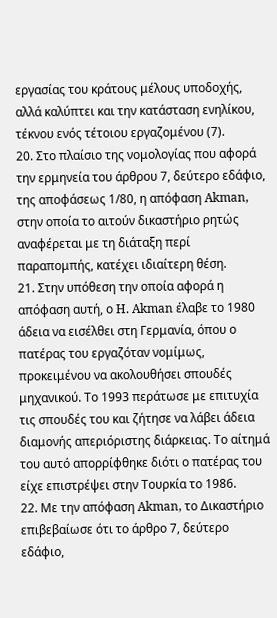εργασίας του κράτους μέλους υποδοχής, αλλά καλύπτει και την κατάσταση ενηλίκου, τέκνου ενός τέτοιου εργαζομένου (7).
20. Στο πλαίσιο της νομολογίας που αφορά την ερμηνεία του άρθρου 7, δεύτερο εδάφιο, της αποφάσεως 1/80, η απόφαση Akman, στην οποία το αιτούν δικαστήριο ρητώς αναφέρεται με τη διάταξη περί παραπομπής, κατέχει ιδιαίτερη θέση.
21. Στην υπόθεση την οποία αφορά η απόφαση αυτή, ο H. Akman έλαβε το 1980 άδεια να εισέλθει στη Γερμανία, όπου ο πατέρας του εργαζόταν νομίμως, προκειμένου να ακολουθήσει σπουδές μηχανικού. Το 1993 περάτωσε με επιτυχία τις σπουδές του και ζήτησε να λάβει άδεια διαμονής απεριόριστης διάρκειας. Το αίτημά του αυτό απορρίφθηκε διότι ο πατέρας του είχε επιστρέψει στην Τουρκία το 1986.
22. Με την απόφαση Akman, το Δικαστήριο επιβεβαίωσε ότι το άρθρο 7, δεύτερο εδάφιο,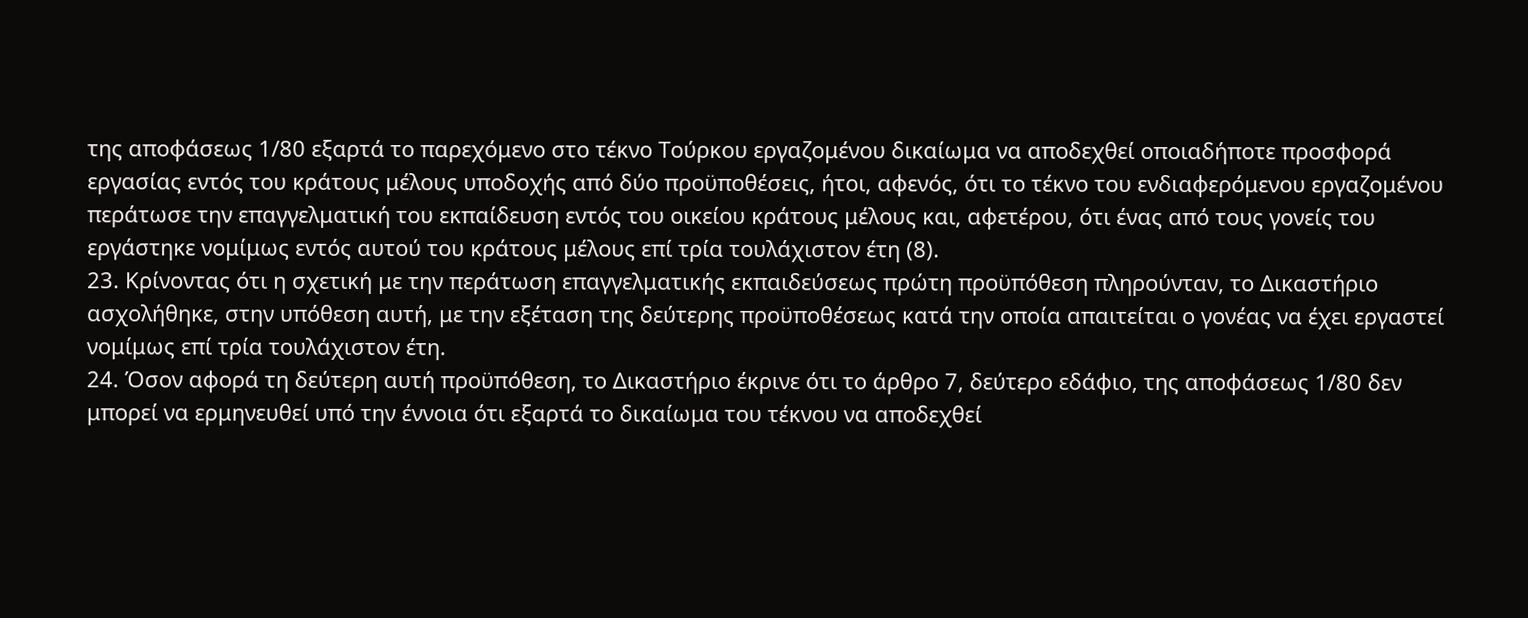της αποφάσεως 1/80 εξαρτά το παρεχόμενο στο τέκνο Τούρκου εργαζομένου δικαίωμα να αποδεχθεί οποιαδήποτε προσφορά εργασίας εντός του κράτους μέλους υποδοχής από δύο προϋποθέσεις, ήτοι, αφενός, ότι το τέκνο του ενδιαφερόμενου εργαζομένου περάτωσε την επαγγελματική του εκπαίδευση εντός του οικείου κράτους μέλους και, αφετέρου, ότι ένας από τους γονείς του εργάστηκε νομίμως εντός αυτού του κράτους μέλους επί τρία τουλάχιστον έτη (8).
23. Κρίνοντας ότι η σχετική με την περάτωση επαγγελματικής εκπαιδεύσεως πρώτη προϋπόθεση πληρούνταν, το Δικαστήριο ασχολήθηκε, στην υπόθεση αυτή, με την εξέταση της δεύτερης προϋποθέσεως κατά την οποία απαιτείται ο γονέας να έχει εργαστεί νομίμως επί τρία τουλάχιστον έτη.
24. Όσον αφορά τη δεύτερη αυτή προϋπόθεση, το Δικαστήριο έκρινε ότι το άρθρο 7, δεύτερο εδάφιο, της αποφάσεως 1/80 δεν μπορεί να ερμηνευθεί υπό την έννοια ότι εξαρτά το δικαίωμα του τέκνου να αποδεχθεί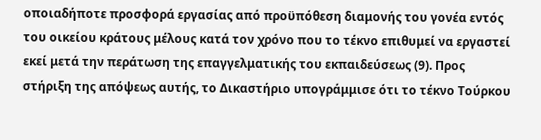οποιαδήποτε προσφορά εργασίας από προϋπόθεση διαμονής του γονέα εντός του οικείου κράτους μέλους κατά τον χρόνο που το τέκνο επιθυμεί να εργαστεί εκεί μετά την περάτωση της επαγγελματικής του εκπαιδεύσεως (9). Προς στήριξη της απόψεως αυτής, το Δικαστήριο υπογράμμισε ότι το τέκνο Τούρκου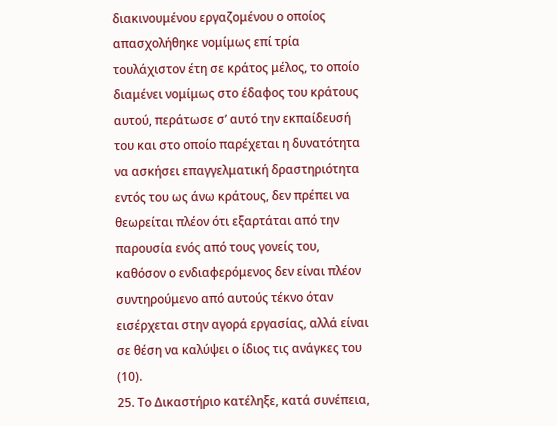διακινουμένου εργαζομένου ο οποίος απασχολήθηκε νομίμως επί τρία τουλάχιστον έτη σε κράτος μέλος, το οποίο διαμένει νομίμως στο έδαφος του κράτους αυτού, περάτωσε σ’ αυτό την εκπαίδευσή του και στο οποίο παρέχεται η δυνατότητα να ασκήσει επαγγελματική δραστηριότητα εντός του ως άνω κράτους, δεν πρέπει να θεωρείται πλέον ότι εξαρτάται από την παρουσία ενός από τους γονείς του, καθόσον ο ενδιαφερόμενος δεν είναι πλέον συντηρούμενο από αυτούς τέκνο όταν εισέρχεται στην αγορά εργασίας, αλλά είναι σε θέση να καλύψει ο ίδιος τις ανάγκες του (10).
25. Το Δικαστήριο κατέληξε, κατά συνέπεια,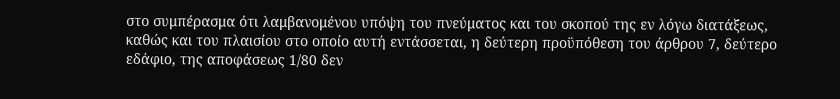στο συμπέρασμα ότι λαμβανομένου υπόψη του πνεύματος και του σκοπού της εν λόγω διατάξεως, καθώς και του πλαισίου στο οποίο αυτή εντάσσεται, η δεύτερη προϋπόθεση του άρθρου 7, δεύτερο εδάφιο, της αποφάσεως 1/80 δεν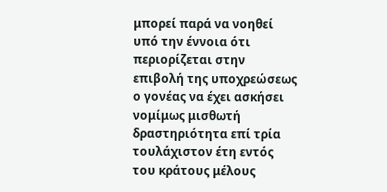μπορεί παρά να νοηθεί υπό την έννοια ότι περιορίζεται στην επιβολή της υποχρεώσεως ο γονέας να έχει ασκήσει νομίμως μισθωτή δραστηριότητα επί τρία τουλάχιστον έτη εντός του κράτους μέλους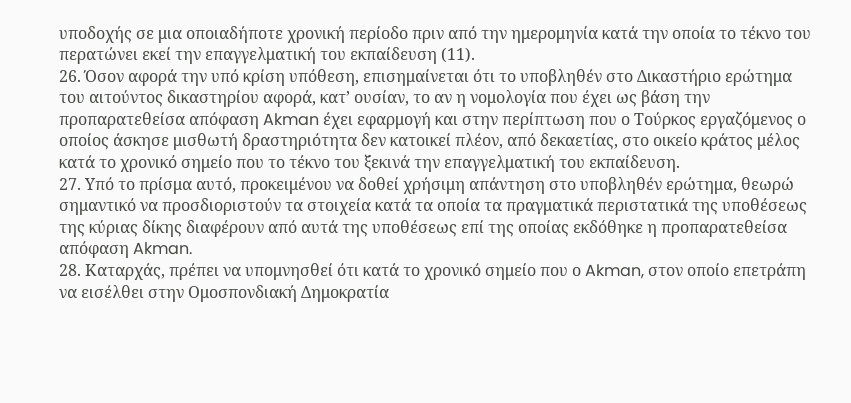υποδοχής σε μια οποιαδήποτε χρονική περίοδο πριν από την ημερομηνία κατά την οποία το τέκνο του περατώνει εκεί την επαγγελματική του εκπαίδευση (11).
26. Όσον αφορά την υπό κρίση υπόθεση, επισημαίνεται ότι το υποβληθέν στο Δικαστήριο ερώτημα του αιτούντος δικαστηρίου αφορά, κατ’ ουσίαν, το αν η νομολογία που έχει ως βάση την προπαρατεθείσα απόφαση Akman έχει εφαρμογή και στην περίπτωση που ο Τούρκος εργαζόμενος ο οποίος άσκησε μισθωτή δραστηριότητα δεν κατοικεί πλέον, από δεκαετίας, στο οικείο κράτος μέλος κατά το χρονικό σημείο που το τέκνο του ξεκινά την επαγγελματική του εκπαίδευση.
27. Υπό το πρίσμα αυτό, προκειμένου να δοθεί χρήσιμη απάντηση στο υποβληθέν ερώτημα, θεωρώ σημαντικό να προσδιοριστούν τα στοιχεία κατά τα οποία τα πραγματικά περιστατικά της υποθέσεως της κύριας δίκης διαφέρουν από αυτά της υποθέσεως επί της οποίας εκδόθηκε η προπαρατεθείσα απόφαση Akman.
28. Καταρχάς, πρέπει να υπομνησθεί ότι κατά το χρονικό σημείο που ο Akman, στον οποίο επετράπη να εισέλθει στην Ομοσπονδιακή Δημοκρατία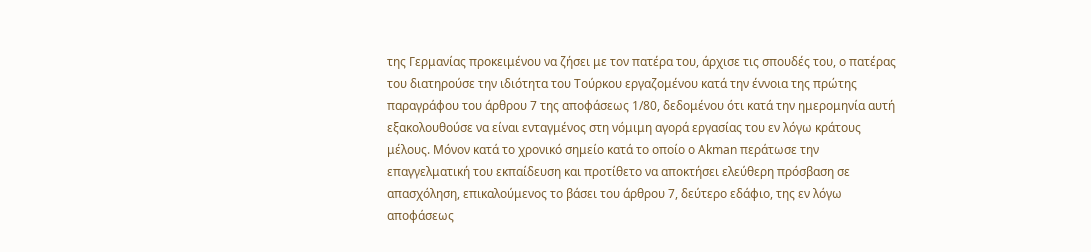της Γερμανίας προκειμένου να ζήσει με τον πατέρα του, άρχισε τις σπουδές του, ο πατέρας του διατηρούσε την ιδιότητα του Τούρκου εργαζομένου κατά την έννοια της πρώτης παραγράφου του άρθρου 7 της αποφάσεως 1/80, δεδομένου ότι κατά την ημερομηνία αυτή εξακολουθούσε να είναι ενταγμένος στη νόμιμη αγορά εργασίας του εν λόγω κράτους μέλους. Μόνον κατά το χρονικό σημείο κατά το οποίο ο Akman περάτωσε την επαγγελματική του εκπαίδευση και προτίθετο να αποκτήσει ελεύθερη πρόσβαση σε απασχόληση, επικαλούμενος το βάσει του άρθρου 7, δεύτερο εδάφιο, της εν λόγω αποφάσεως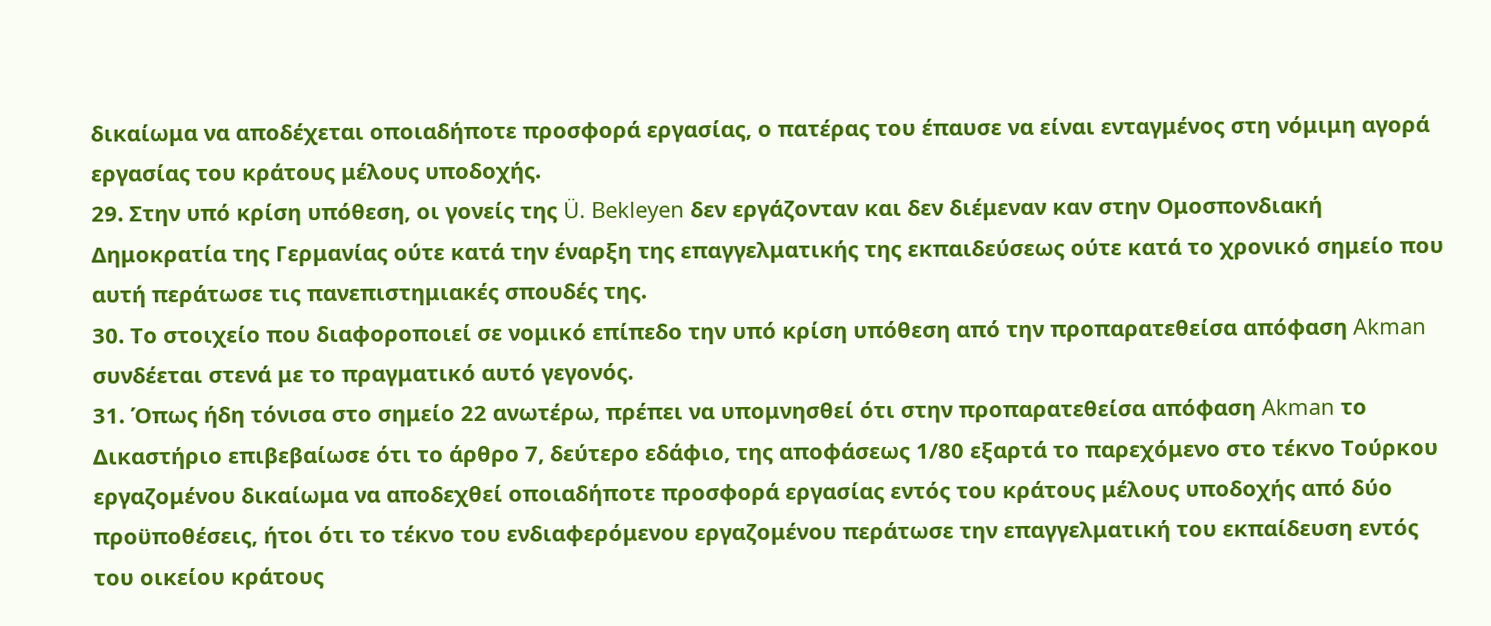δικαίωμα να αποδέχεται οποιαδήποτε προσφορά εργασίας, ο πατέρας του έπαυσε να είναι ενταγμένος στη νόμιμη αγορά εργασίας του κράτους μέλους υποδοχής.
29. Στην υπό κρίση υπόθεση, οι γονείς της Ü. Bekleyen δεν εργάζονταν και δεν διέμεναν καν στην Ομοσπονδιακή Δημοκρατία της Γερμανίας ούτε κατά την έναρξη της επαγγελματικής της εκπαιδεύσεως ούτε κατά το χρονικό σημείο που αυτή περάτωσε τις πανεπιστημιακές σπουδές της.
30. Το στοιχείο που διαφοροποιεί σε νομικό επίπεδο την υπό κρίση υπόθεση από την προπαρατεθείσα απόφαση Akman συνδέεται στενά με το πραγματικό αυτό γεγονός.
31. Όπως ήδη τόνισα στο σημείο 22 ανωτέρω, πρέπει να υπομνησθεί ότι στην προπαρατεθείσα απόφαση Akman το Δικαστήριο επιβεβαίωσε ότι το άρθρο 7, δεύτερο εδάφιο, της αποφάσεως 1/80 εξαρτά το παρεχόμενο στο τέκνο Τούρκου εργαζομένου δικαίωμα να αποδεχθεί οποιαδήποτε προσφορά εργασίας εντός του κράτους μέλους υποδοχής από δύο προϋποθέσεις, ήτοι ότι το τέκνο του ενδιαφερόμενου εργαζομένου περάτωσε την επαγγελματική του εκπαίδευση εντός του οικείου κράτους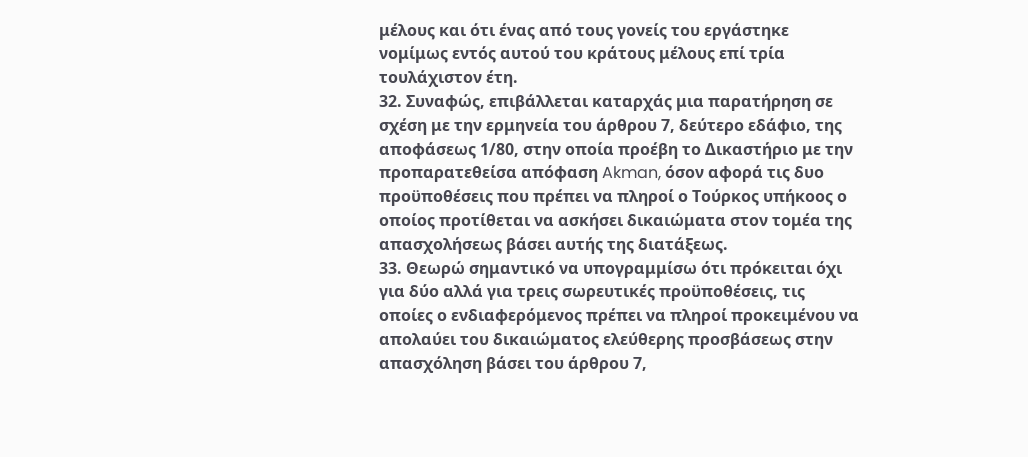μέλους και ότι ένας από τους γονείς του εργάστηκε νομίμως εντός αυτού του κράτους μέλους επί τρία τουλάχιστον έτη.
32. Συναφώς, επιβάλλεται καταρχάς μια παρατήρηση σε σχέση με την ερμηνεία του άρθρου 7, δεύτερο εδάφιο, της αποφάσεως 1/80, στην οποία προέβη το Δικαστήριο με την προπαρατεθείσα απόφαση Akman, όσον αφορά τις δυο προϋποθέσεις που πρέπει να πληροί ο Τούρκος υπήκοος ο οποίος προτίθεται να ασκήσει δικαιώματα στον τομέα της απασχολήσεως βάσει αυτής της διατάξεως.
33. Θεωρώ σημαντικό να υπογραμμίσω ότι πρόκειται όχι για δύο αλλά για τρεις σωρευτικές προϋποθέσεις, τις οποίες ο ενδιαφερόμενος πρέπει να πληροί προκειμένου να απολαύει του δικαιώματος ελεύθερης προσβάσεως στην απασχόληση βάσει του άρθρου 7,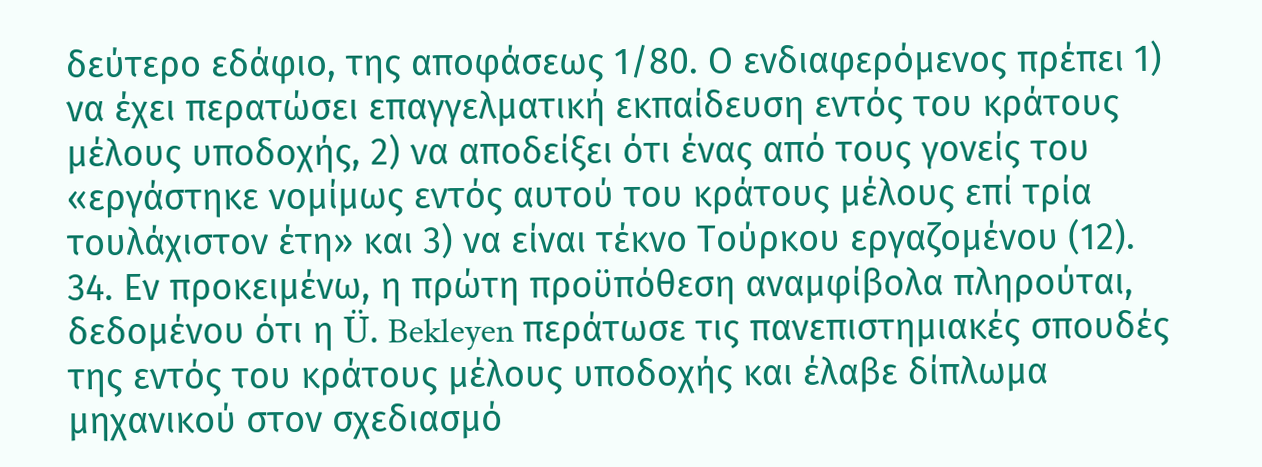δεύτερο εδάφιο, της αποφάσεως 1/80. Ο ενδιαφερόμενος πρέπει 1) να έχει περατώσει επαγγελματική εκπαίδευση εντός του κράτους μέλους υποδοχής, 2) να αποδείξει ότι ένας από τους γονείς του «εργάστηκε νομίμως εντός αυτού του κράτους μέλους επί τρία τουλάχιστον έτη» και 3) να είναι τέκνο Τούρκου εργαζομένου (12).
34. Εν προκειμένω, η πρώτη προϋπόθεση αναμφίβολα πληρούται, δεδομένου ότι η Ü. Bekleyen περάτωσε τις πανεπιστημιακές σπουδές της εντός του κράτους μέλους υποδοχής και έλαβε δίπλωμα μηχανικού στον σχεδιασμό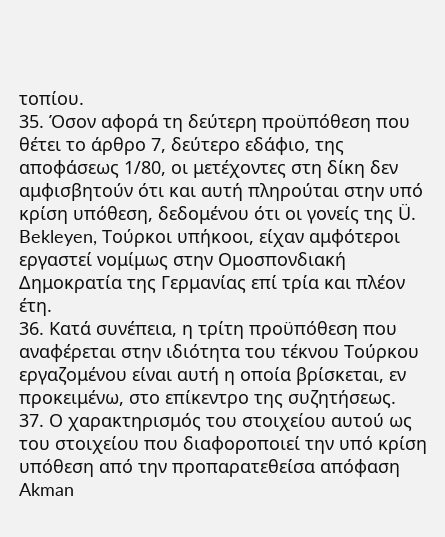τοπίου.
35. Όσον αφορά τη δεύτερη προϋπόθεση που θέτει το άρθρο 7, δεύτερο εδάφιο, της αποφάσεως 1/80, οι μετέχοντες στη δίκη δεν αμφισβητούν ότι και αυτή πληρούται στην υπό κρίση υπόθεση, δεδομένου ότι οι γονείς της Ü. Bekleyen, Τούρκοι υπήκοοι, είχαν αμφότεροι εργαστεί νομίμως στην Ομοσπονδιακή Δημοκρατία της Γερμανίας επί τρία και πλέον έτη.
36. Κατά συνέπεια, η τρίτη προϋπόθεση που αναφέρεται στην ιδιότητα του τέκνου Τούρκου εργαζομένου είναι αυτή η οποία βρίσκεται, εν προκειμένω, στο επίκεντρο της συζητήσεως.
37. Ο χαρακτηρισμός του στοιχείου αυτού ως του στοιχείου που διαφοροποιεί την υπό κρίση υπόθεση από την προπαρατεθείσα απόφαση Akman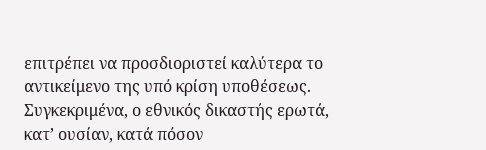επιτρέπει να προσδιοριστεί καλύτερα το αντικείμενο της υπό κρίση υποθέσεως. Συγκεκριμένα, ο εθνικός δικαστής ερωτά, κατ’ ουσίαν, κατά πόσον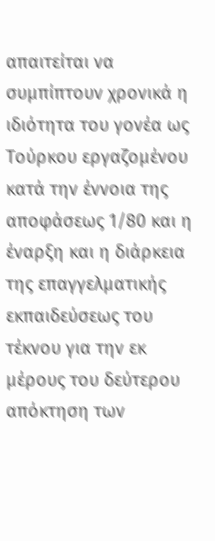απαιτείται να συμπίπτουν χρονικά η ιδιότητα του γονέα ως Τούρκου εργαζομένου κατά την έννοια της αποφάσεως 1/80 και η έναρξη και η διάρκεια της επαγγελματικής εκπαιδεύσεως του τέκνου για την εκ μέρους του δεύτερου απόκτηση των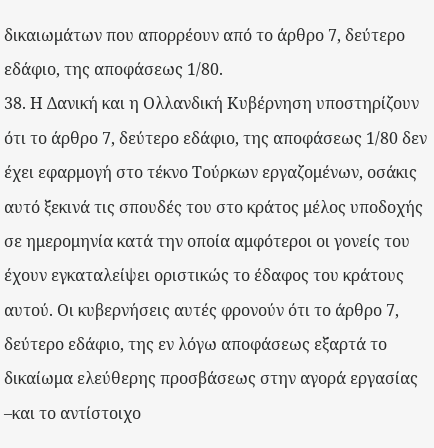δικαιωμάτων που απορρέουν από το άρθρο 7, δεύτερο εδάφιο, της αποφάσεως 1/80.
38. Η Δανική και η Ολλανδική Κυβέρνηση υποστηρίζουν ότι το άρθρο 7, δεύτερο εδάφιο, της αποφάσεως 1/80 δεν έχει εφαρμογή στο τέκνο Τούρκων εργαζομένων, οσάκις αυτό ξεκινά τις σπουδές του στο κράτος μέλος υποδοχής σε ημερομηνία κατά την οποία αμφότεροι οι γονείς του έχουν εγκαταλείψει οριστικώς το έδαφος του κράτους αυτού. Οι κυβερνήσεις αυτές φρονούν ότι το άρθρο 7, δεύτερο εδάφιο, της εν λόγω αποφάσεως εξαρτά το δικαίωμα ελεύθερης προσβάσεως στην αγορά εργασίας –και το αντίστοιχο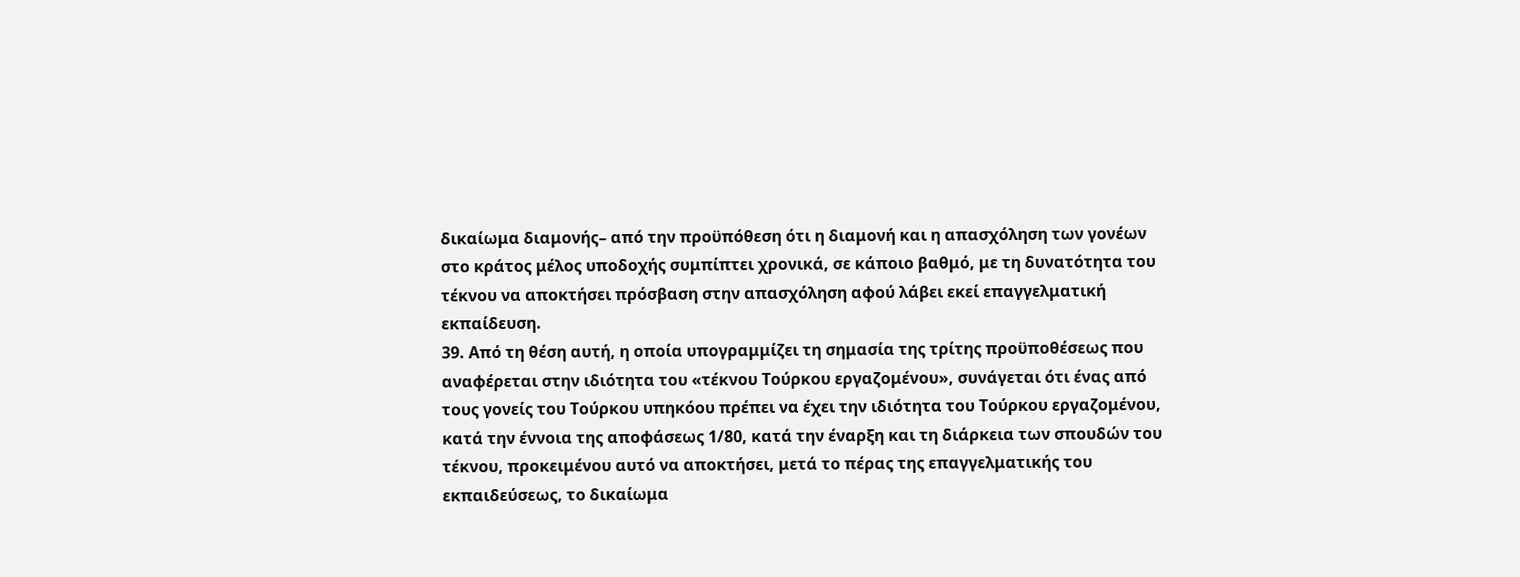δικαίωμα διαμονής– από την προϋπόθεση ότι η διαμονή και η απασχόληση των γονέων στο κράτος μέλος υποδοχής συμπίπτει χρονικά, σε κάποιο βαθμό, με τη δυνατότητα του τέκνου να αποκτήσει πρόσβαση στην απασχόληση αφού λάβει εκεί επαγγελματική εκπαίδευση.
39. Από τη θέση αυτή, η οποία υπογραμμίζει τη σημασία της τρίτης προϋποθέσεως που αναφέρεται στην ιδιότητα του «τέκνου Τούρκου εργαζομένου», συνάγεται ότι ένας από τους γονείς του Τούρκου υπηκόου πρέπει να έχει την ιδιότητα του Τούρκου εργαζομένου, κατά την έννοια της αποφάσεως 1/80, κατά την έναρξη και τη διάρκεια των σπουδών του τέκνου, προκειμένου αυτό να αποκτήσει, μετά το πέρας της επαγγελματικής του εκπαιδεύσεως, το δικαίωμα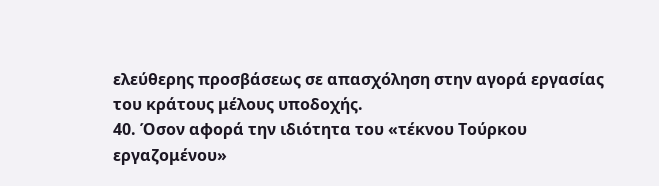ελεύθερης προσβάσεως σε απασχόληση στην αγορά εργασίας του κράτους μέλους υποδοχής.
40. Όσον αφορά την ιδιότητα του «τέκνου Τούρκου εργαζομένου»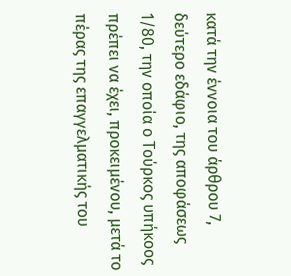κατά την έννοια του άρθρου 7, δεύτερο εδάφιο, της αποφάσεως 1/80, την οποία ο Τούρκος υπήκοος πρέπει να έχει, προκειμένου, μετά το πέρας της επαγγελματικής του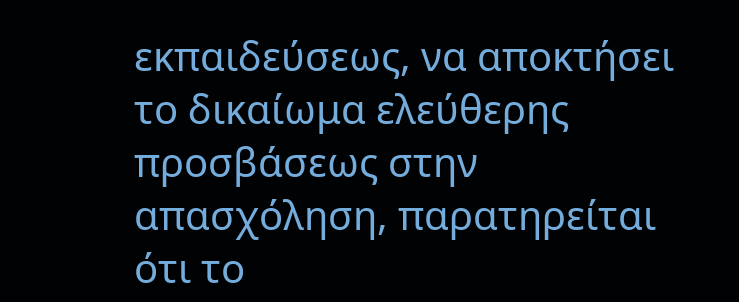εκπαιδεύσεως, να αποκτήσει το δικαίωμα ελεύθερης προσβάσεως στην απασχόληση, παρατηρείται ότι το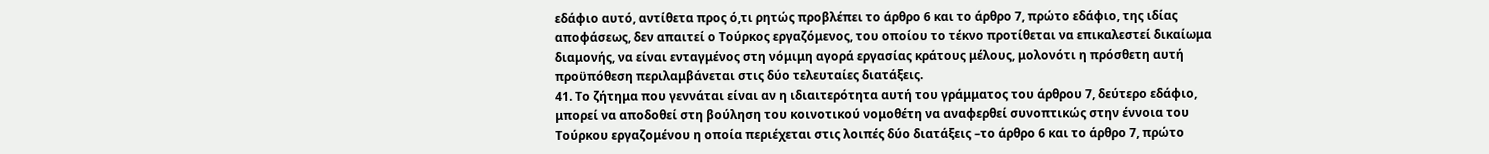εδάφιο αυτό, αντίθετα προς ό,τι ρητώς προβλέπει το άρθρο 6 και το άρθρο 7, πρώτο εδάφιο, της ιδίας αποφάσεως, δεν απαιτεί ο Τούρκος εργαζόμενος, του οποίου το τέκνο προτίθεται να επικαλεστεί δικαίωμα διαμονής, να είναι ενταγμένος στη νόμιμη αγορά εργασίας κράτους μέλους, μολονότι η πρόσθετη αυτή προϋπόθεση περιλαμβάνεται στις δύο τελευταίες διατάξεις.
41. Το ζήτημα που γεννάται είναι αν η ιδιαιτερότητα αυτή του γράμματος του άρθρου 7, δεύτερο εδάφιο, μπορεί να αποδοθεί στη βούληση του κοινοτικού νομοθέτη να αναφερθεί συνοπτικώς στην έννοια του Τούρκου εργαζομένου η οποία περιέχεται στις λοιπές δύο διατάξεις –το άρθρο 6 και το άρθρο 7, πρώτο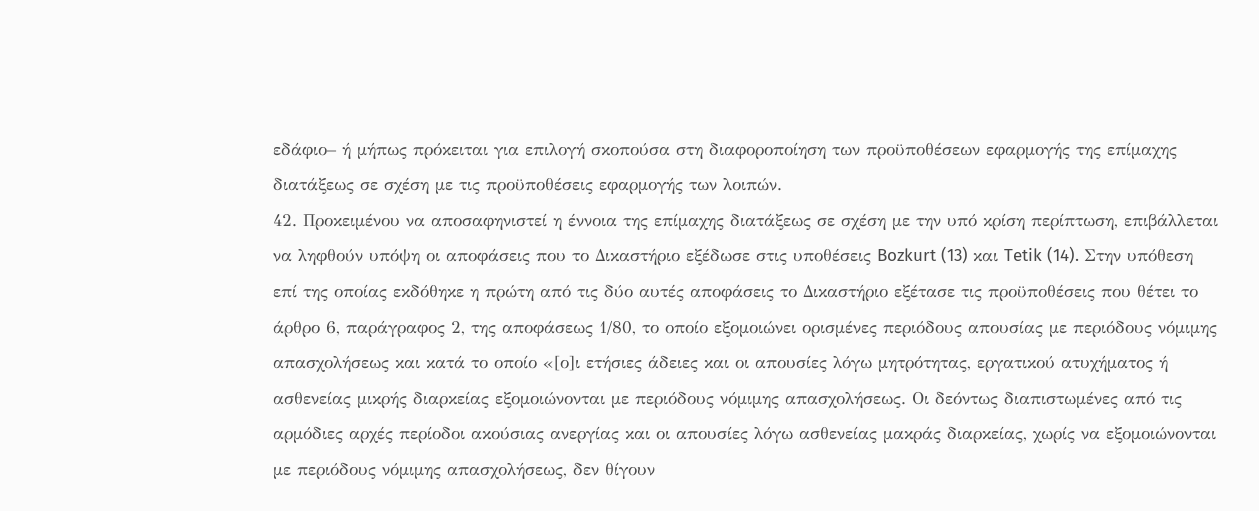εδάφιο– ή μήπως πρόκειται για επιλογή σκοπούσα στη διαφοροποίηση των προϋποθέσεων εφαρμογής της επίμαχης διατάξεως σε σχέση με τις προϋποθέσεις εφαρμογής των λοιπών.
42. Προκειμένου να αποσαφηνιστεί η έννοια της επίμαχης διατάξεως σε σχέση με την υπό κρίση περίπτωση, επιβάλλεται να ληφθούν υπόψη οι αποφάσεις που το Δικαστήριο εξέδωσε στις υποθέσεις Bozkurt (13) και Tetik (14). Στην υπόθεση επί της οποίας εκδόθηκε η πρώτη από τις δύο αυτές αποφάσεις το Δικαστήριο εξέτασε τις προϋποθέσεις που θέτει το άρθρο 6, παράγραφος 2, της αποφάσεως 1/80, το οποίο εξομοιώνει ορισμένες περιόδους απουσίας με περιόδους νόμιμης απασχολήσεως και κατά το οποίο «[ο]ι ετήσιες άδειες και οι απουσίες λόγω μητρότητας, εργατικού ατυχήματος ή ασθενείας μικρής διαρκείας εξομοιώνονται με περιόδους νόμιμης απασχολήσεως. Οι δεόντως διαπιστωμένες από τις αρμόδιες αρχές περίοδοι ακούσιας ανεργίας και οι απουσίες λόγω ασθενείας μακράς διαρκείας, χωρίς να εξομοιώνονται με περιόδους νόμιμης απασχολήσεως, δεν θίγουν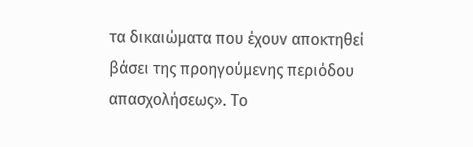τα δικαιώματα που έχουν αποκτηθεί βάσει της προηγούμενης περιόδου απασχολήσεως». Το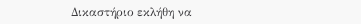Δικαστήριο εκλήθη να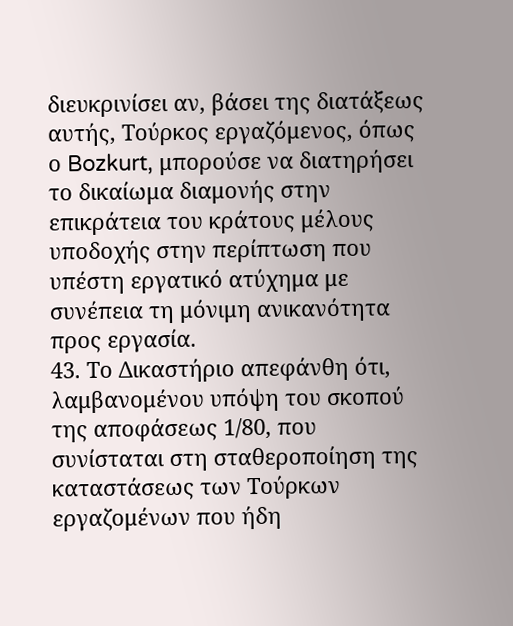διευκρινίσει αν, βάσει της διατάξεως αυτής, Τούρκος εργαζόμενος, όπως ο Bozkurt, μπορούσε να διατηρήσει το δικαίωμα διαμονής στην επικράτεια του κράτους μέλους υποδοχής στην περίπτωση που υπέστη εργατικό ατύχημα με συνέπεια τη μόνιμη ανικανότητα προς εργασία.
43. Το Δικαστήριο απεφάνθη ότι, λαμβανομένου υπόψη του σκοπού της αποφάσεως 1/80, που συνίσταται στη σταθεροποίηση της καταστάσεως των Τούρκων εργαζομένων που ήδη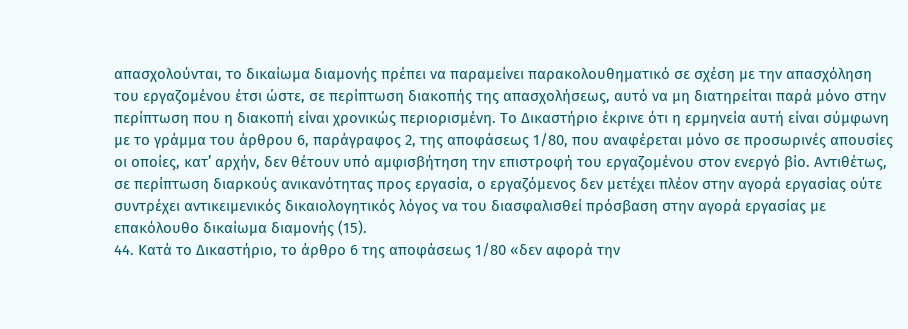απασχολούνται, το δικαίωμα διαμονής πρέπει να παραμείνει παρακολουθηματικό σε σχέση με την απασχόληση του εργαζομένου έτσι ώστε, σε περίπτωση διακοπής της απασχολήσεως, αυτό να μη διατηρείται παρά μόνο στην περίπτωση που η διακοπή είναι χρονικώς περιορισμένη. Το Δικαστήριο έκρινε ότι η ερμηνεία αυτή είναι σύμφωνη με το γράμμα του άρθρου 6, παράγραφος 2, της αποφάσεως 1/80, που αναφέρεται μόνο σε προσωρινές απουσίες οι οποίες, κατ’ αρχήν, δεν θέτουν υπό αμφισβήτηση την επιστροφή του εργαζομένου στον ενεργό βίο. Αντιθέτως, σε περίπτωση διαρκούς ανικανότητας προς εργασία, ο εργαζόμενος δεν μετέχει πλέον στην αγορά εργασίας ούτε συντρέχει αντικειμενικός δικαιολογητικός λόγος να του διασφαλισθεί πρόσβαση στην αγορά εργασίας με επακόλουθο δικαίωμα διαμονής (15).
44. Κατά το Δικαστήριο, το άρθρο 6 της αποφάσεως 1/80 «δεν αφορά την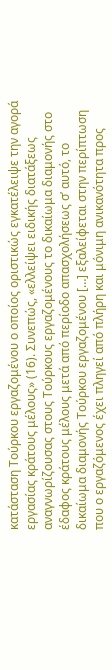κατάσταση Τούρκου εργαζομένου ο οποίος οριστικώς εγκατέλειψε την αγορά εργασίας κράτους μέλους» (16). Συνεπώς, «ελλείψει ειδικής διατάξεως αναγνωρίζουσας στους Τούρκους εργαζομένους το δικαίωμα διαμονής στο έδαφος κράτους μέλους μετά από περίοδο απασχολήσεως σ’ αυτό, το δικαίωμα διαμονής Τούρκου εργαζομένου […] εξαλείφεται στην περίπτωση που ο εργαζόμενος έχει πληγεί από πλήρη και μόνιμη ανικανότητα προς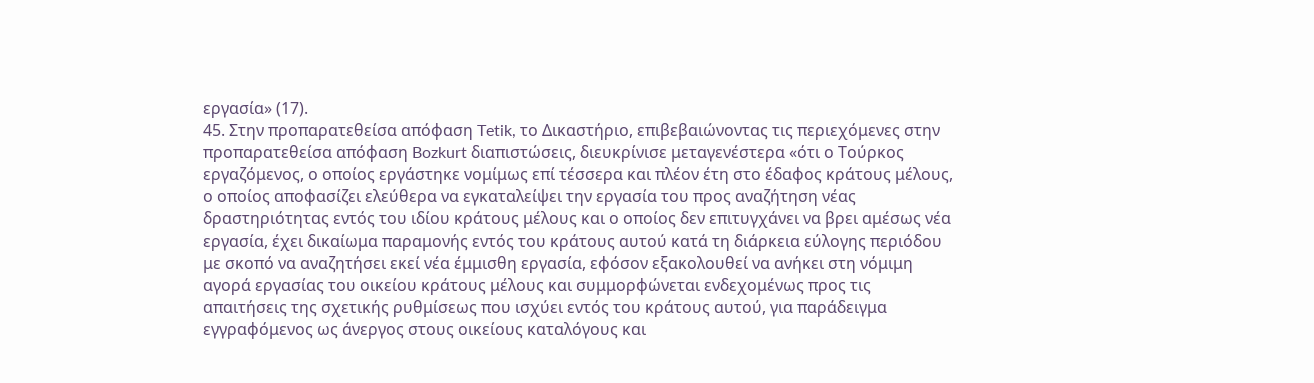εργασία» (17).
45. Στην προπαρατεθείσα απόφαση Tetik, το Δικαστήριο, επιβεβαιώνοντας τις περιεχόμενες στην προπαρατεθείσα απόφαση Bozkurt διαπιστώσεις, διευκρίνισε μεταγενέστερα «ότι ο Τούρκος εργαζόμενος, ο οποίος εργάστηκε νομίμως επί τέσσερα και πλέον έτη στο έδαφος κράτους μέλους, ο οποίος αποφασίζει ελεύθερα να εγκαταλείψει την εργασία του προς αναζήτηση νέας δραστηριότητας εντός του ιδίου κράτους μέλους και ο οποίος δεν επιτυγχάνει να βρει αμέσως νέα εργασία, έχει δικαίωμα παραμονής εντός του κράτους αυτού κατά τη διάρκεια εύλογης περιόδου με σκοπό να αναζητήσει εκεί νέα έμμισθη εργασία, εφόσον εξακολουθεί να ανήκει στη νόμιμη αγορά εργασίας του οικείου κράτους μέλους και συμμορφώνεται ενδεχομένως προς τις απαιτήσεις της σχετικής ρυθμίσεως που ισχύει εντός του κράτους αυτού, για παράδειγμα εγγραφόμενος ως άνεργος στους οικείους καταλόγους και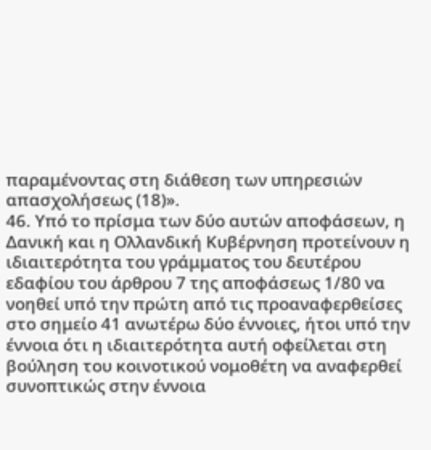παραμένοντας στη διάθεση των υπηρεσιών απασχολήσεως (18)».
46. Υπό το πρίσμα των δύο αυτών αποφάσεων, η Δανική και η Ολλανδική Κυβέρνηση προτείνουν η ιδιαιτερότητα του γράμματος του δευτέρου εδαφίου του άρθρου 7 της αποφάσεως 1/80 να νοηθεί υπό την πρώτη από τις προαναφερθείσες στο σημείο 41 ανωτέρω δύο έννοιες, ήτοι υπό την έννοια ότι η ιδιαιτερότητα αυτή οφείλεται στη βούληση του κοινοτικού νομοθέτη να αναφερθεί συνοπτικώς στην έννοια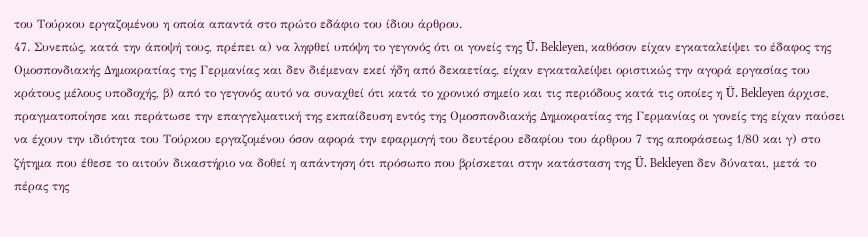του Τούρκου εργαζομένου η οποία απαντά στο πρώτο εδάφιο του ίδιου άρθρου.
47. Συνεπώς, κατά την άποψή τους, πρέπει α) να ληφθεί υπόψη το γεγονός ότι οι γονείς της Ü. Bekleyen, καθόσον είχαν εγκαταλείψει το έδαφος της Ομοσπονδιακής Δημοκρατίας της Γερμανίας και δεν διέμεναν εκεί ήδη από δεκαετίας, είχαν εγκαταλείψει οριστικώς την αγορά εργασίας του κράτους μέλους υποδοχής, β) από το γεγονός αυτό να συναχθεί ότι κατά το χρονικό σημείο και τις περιόδους κατά τις οποίες η Ü. Bekleyen άρχισε, πραγματοποίησε και περάτωσε την επαγγελματική της εκπαίδευση εντός της Ομοσπονδιακής Δημοκρατίας της Γερμανίας οι γονείς της είχαν παύσει να έχουν την ιδιότητα του Τούρκου εργαζομένου όσον αφορά την εφαρμογή του δευτέρου εδαφίου του άρθρου 7 της αποφάσεως 1/80 και γ) στο ζήτημα που έθεσε το αιτούν δικαστήριο να δοθεί η απάντηση ότι πρόσωπο που βρίσκεται στην κατάσταση της Ü. Bekleyen δεν δύναται, μετά το πέρας της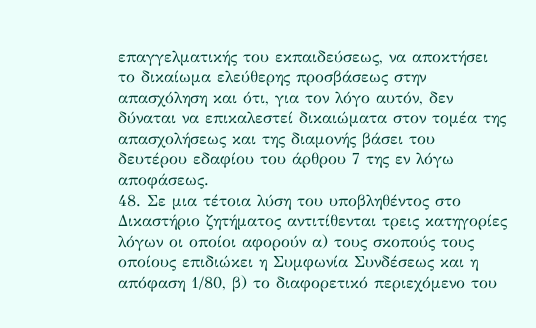επαγγελματικής του εκπαιδεύσεως, να αποκτήσει το δικαίωμα ελεύθερης προσβάσεως στην απασχόληση και ότι, για τον λόγο αυτόν, δεν δύναται να επικαλεστεί δικαιώματα στον τομέα της απασχολήσεως και της διαμονής βάσει του δευτέρου εδαφίου του άρθρου 7 της εν λόγω αποφάσεως.
48. Σε μια τέτοια λύση του υποβληθέντος στο Δικαστήριο ζητήματος αντιτίθενται τρεις κατηγορίες λόγων οι οποίοι αφορούν α) τους σκοπούς τους οποίους επιδιώκει η Συμφωνία Συνδέσεως και η απόφαση 1/80, β) το διαφορετικό περιεχόμενο του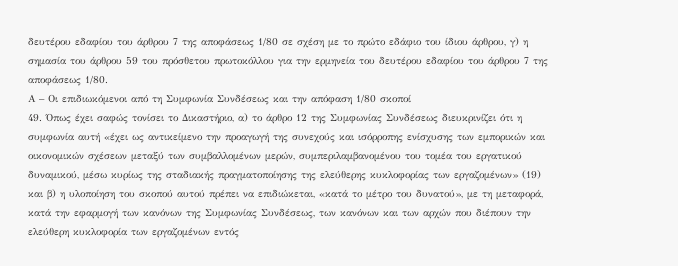δευτέρου εδαφίου του άρθρου 7 της αποφάσεως 1/80 σε σχέση με το πρώτο εδάφιο του ίδιου άρθρου, γ) η σημασία του άρθρου 59 του πρόσθετου πρωτοκόλλου για την ερμηνεία του δευτέρου εδαφίου του άρθρου 7 της αποφάσεως 1/80.
Α – Οι επιδιωκόμενοι από τη Συμφωνία Συνδέσεως και την απόφαση 1/80 σκοποί
49. Όπως έχει σαφώς τονίσει το Δικαστήριο, α) το άρθρο 12 της Συμφωνίας Συνδέσεως διευκρινίζει ότι η συμφωνία αυτή «έχει ως αντικείμενο την προαγωγή της συνεχούς και ισόρροπης ενίσχυσης των εμπορικών και οικονομικών σχέσεων μεταξύ των συμβαλλομένων μερών, συμπεριλαμβανομένου του τομέα του εργατικού δυναμικού, μέσω κυρίως της σταδιακής πραγματοποίησης της ελεύθερης κυκλοφορίας των εργαζομένων» (19) και β) η υλοποίηση του σκοπού αυτού πρέπει να επιδιώκεται, «κατά το μέτρο του δυνατού», με τη μεταφορά, κατά την εφαρμογή των κανόνων της Συμφωνίας Συνδέσεως, των κανόνων και των αρχών που διέπουν την ελεύθερη κυκλοφορία των εργαζομένων εντός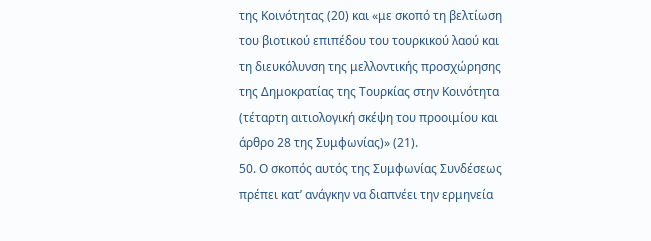της Κοινότητας (20) και «με σκοπό τη βελτίωση του βιοτικού επιπέδου του τουρκικού λαού και τη διευκόλυνση της μελλοντικής προσχώρησης της Δημοκρατίας της Τουρκίας στην Κοινότητα (τέταρτη αιτιολογική σκέψη του προοιμίου και άρθρο 28 της Συμφωνίας)» (21).
50. Ο σκοπός αυτός της Συμφωνίας Συνδέσεως πρέπει κατ’ ανάγκην να διαπνέει την ερμηνεία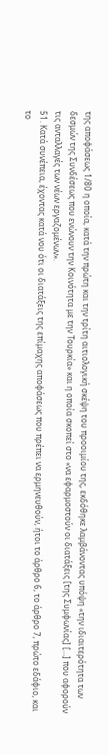της αποφάσεως 1/80 η οποία, κατά την πρώτη και την τρίτη αιτιολογική σκέψη του προοιμίου της, εκδόθηκε λαμβάνοντας υπόψη «την ιδιαιτερότητα των δεσμών της Συνδέσεως που ενώνουν την Κοινότητα με την Τουρκία» και η οποία σκοπεί στο «να εφαρμοστούν οι διατάξεις [της Συμφωνίας] […] που αφορούν τις ανταλλαγές των νέων εργαζομένων».
51. Κατά συνέπεια, έχοντας κατά νου ότι οι διατάξεις της επίμαχης αποφάσεως που πρέπει να ερμηνευθούν, ήτοι το άρθρο 6, το άρθρο 7, πρώτο εδάφιο, και το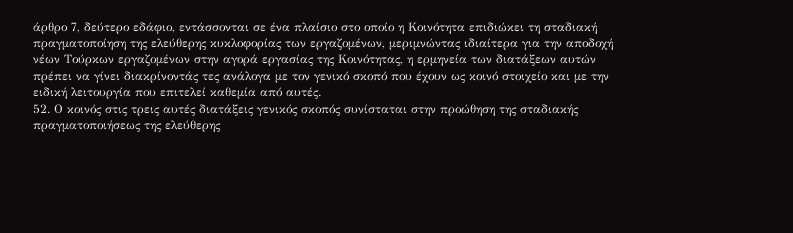άρθρο 7, δεύτερο εδάφιο, εντάσσονται σε ένα πλαίσιο στο οποίο η Κοινότητα επιδιώκει τη σταδιακή πραγματοποίηση της ελεύθερης κυκλοφορίας των εργαζομένων, μεριμνώντας ιδιαίτερα για την αποδοχή νέων Τούρκων εργαζομένων στην αγορά εργασίας της Κοινότητας, η ερμηνεία των διατάξεων αυτών πρέπει να γίνει διακρίνοντάς τες ανάλογα με τον γενικό σκοπό που έχουν ως κοινό στοιχείο και με την ειδική λειτουργία που επιτελεί καθεμία από αυτές.
52. Ο κοινός στις τρεις αυτές διατάξεις γενικός σκοπός συνίσταται στην προώθηση της σταδιακής πραγματοποιήσεως της ελεύθερης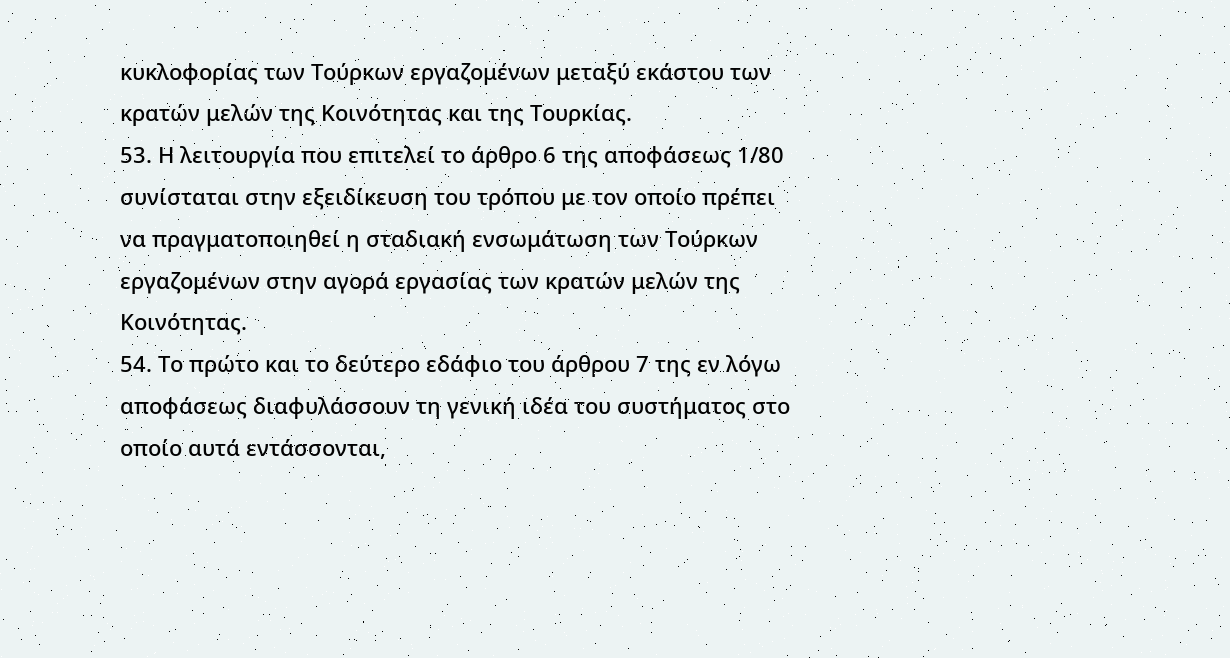κυκλοφορίας των Τούρκων εργαζομένων μεταξύ εκάστου των κρατών μελών της Κοινότητας και της Τουρκίας.
53. Η λειτουργία που επιτελεί το άρθρο 6 της αποφάσεως 1/80 συνίσταται στην εξειδίκευση του τρόπου με τον οποίο πρέπει να πραγματοποιηθεί η σταδιακή ενσωμάτωση των Τούρκων εργαζομένων στην αγορά εργασίας των κρατών μελών της Κοινότητας.
54. Το πρώτο και το δεύτερο εδάφιο του άρθρου 7 της εν λόγω αποφάσεως διαφυλάσσουν τη γενική ιδέα του συστήματος στο οποίο αυτά εντάσσονται,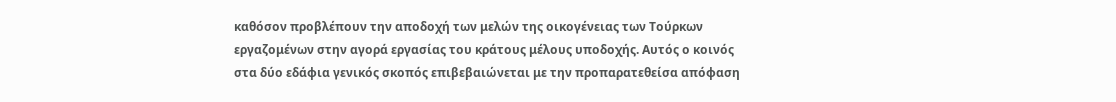καθόσον προβλέπουν την αποδοχή των μελών της οικογένειας των Τούρκων εργαζομένων στην αγορά εργασίας του κράτους μέλους υποδοχής. Αυτός ο κοινός στα δύο εδάφια γενικός σκοπός επιβεβαιώνεται με την προπαρατεθείσα απόφαση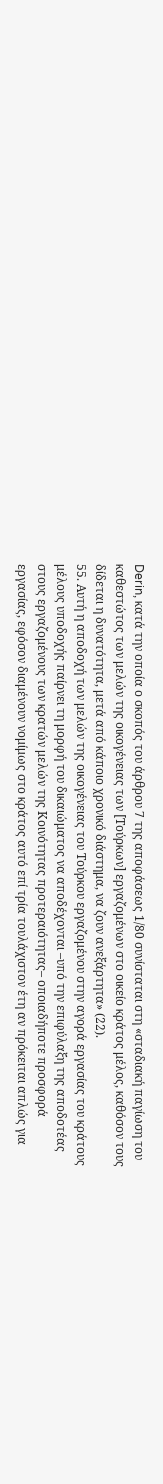Derin, κατά την οποία ο σκοπός του άρθρου 7 της αποφάσεως 1/80 συνίσταται στη «σταδιακή παγίωση του καθεστώτος των μελών της οικογένειας των [Τούρκων] εργαζομένων στο οικείο κράτος μέλος, καθόσον τους δίδεται η δυνατότητα, μετά από κάποιο χρονικό διάστημα, να ζουν ανεξάρτητα» (22).
55. Αυτή η αποδοχή των μελών της οικογένειας του Τούρκου εργαζομένου στην αγορά εργασίας του κράτους μέλους υποδοχής παίρνει τη μορφή του δικαιώματος να αποδέχονται –υπό την επιφύλαξη της αποδοτέας στους εργαζομένους των κρατών μελών της Κοινότητας προτεραιότητας– οποιαδήποτε προσφορά εργασίας, εφόσον διαμένουν νομίμως στο κράτος αυτό επί τρία τουλάχιστον έτη αν πρόκειται απλώς για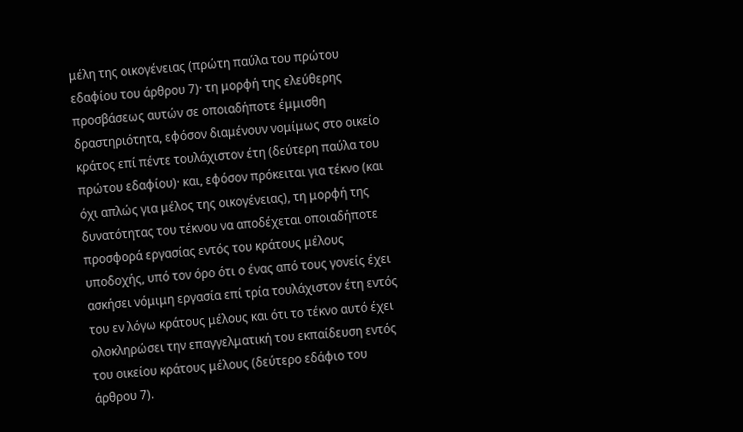μέλη της οικογένειας (πρώτη παύλα του πρώτου εδαφίου του άρθρου 7)· τη μορφή της ελεύθερης προσβάσεως αυτών σε οποιαδήποτε έμμισθη δραστηριότητα, εφόσον διαμένουν νομίμως στο οικείο κράτος επί πέντε τουλάχιστον έτη (δεύτερη παύλα του πρώτου εδαφίου)· και, εφόσον πρόκειται για τέκνο (και όχι απλώς για μέλος της οικογένειας), τη μορφή της δυνατότητας του τέκνου να αποδέχεται οποιαδήποτε προσφορά εργασίας εντός του κράτους μέλους υποδοχής, υπό τον όρο ότι ο ένας από τους γονείς έχει ασκήσει νόμιμη εργασία επί τρία τουλάχιστον έτη εντός του εν λόγω κράτους μέλους και ότι το τέκνο αυτό έχει ολοκληρώσει την επαγγελματική του εκπαίδευση εντός του οικείου κράτους μέλους (δεύτερο εδάφιο του άρθρου 7).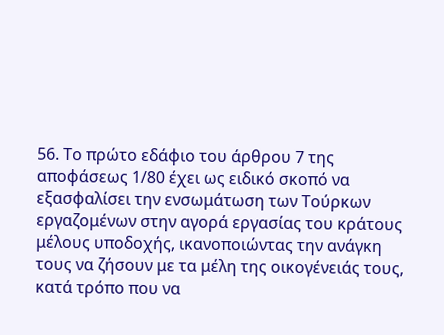56. Το πρώτο εδάφιο του άρθρου 7 της αποφάσεως 1/80 έχει ως ειδικό σκοπό να εξασφαλίσει την ενσωμάτωση των Τούρκων εργαζομένων στην αγορά εργασίας του κράτους μέλους υποδοχής, ικανοποιώντας την ανάγκη τους να ζήσουν με τα μέλη της οικογένειάς τους, κατά τρόπο που να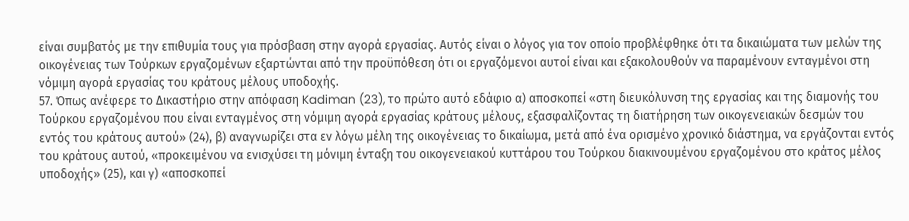είναι συμβατός με την επιθυμία τους για πρόσβαση στην αγορά εργασίας. Αυτός είναι ο λόγος για τον οποίο προβλέφθηκε ότι τα δικαιώματα των μελών της οικογένειας των Τούρκων εργαζομένων εξαρτώνται από την προϋπόθεση ότι οι εργαζόμενοι αυτοί είναι και εξακολουθούν να παραμένουν ενταγμένοι στη νόμιμη αγορά εργασίας του κράτους μέλους υποδοχής.
57. Όπως ανέφερε το Δικαστήριο στην απόφαση Kadiman (23), το πρώτο αυτό εδάφιο α) αποσκοπεί «στη διευκόλυνση της εργασίας και της διαμονής του Τούρκου εργαζομένου που είναι ενταγμένος στη νόμιμη αγορά εργασίας κράτους μέλους, εξασφαλίζοντας τη διατήρηση των οικογενειακών δεσμών του εντός του κράτους αυτού» (24), β) αναγνωρίζει στα εν λόγω μέλη της οικογένειας το δικαίωμα, μετά από ένα ορισμένο χρονικό διάστημα, να εργάζονται εντός του κράτους αυτού, «προκειμένου να ενισχύσει τη μόνιμη ένταξη του οικογενειακού κυττάρου του Τούρκου διακινουμένου εργαζομένου στο κράτος μέλος υποδοχής» (25), και γ) «αποσκοπεί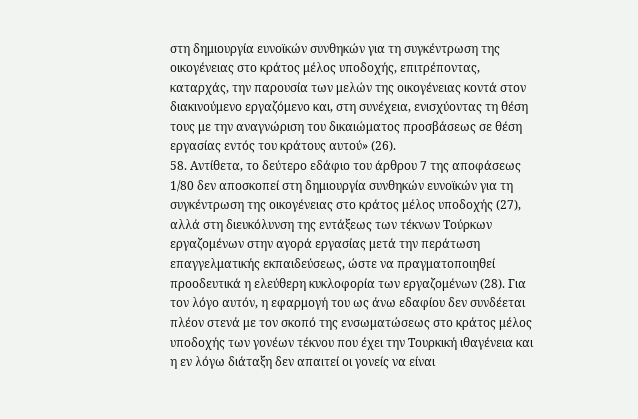στη δημιουργία ευνοϊκών συνθηκών για τη συγκέντρωση της οικογένειας στο κράτος μέλος υποδοχής, επιτρέποντας, καταρχάς, την παρουσία των μελών της οικογένειας κοντά στον διακινούμενο εργαζόμενο και, στη συνέχεια, ενισχύοντας τη θέση τους με την αναγνώριση του δικαιώματος προσβάσεως σε θέση εργασίας εντός του κράτους αυτού» (26).
58. Αντίθετα, το δεύτερο εδάφιο του άρθρου 7 της αποφάσεως 1/80 δεν αποσκοπεί στη δημιουργία συνθηκών ευνοϊκών για τη συγκέντρωση της οικογένειας στο κράτος μέλος υποδοχής (27), αλλά στη διευκόλυνση της εντάξεως των τέκνων Τούρκων εργαζομένων στην αγορά εργασίας μετά την περάτωση επαγγελματικής εκπαιδεύσεως, ώστε να πραγματοποιηθεί προοδευτικά η ελεύθερη κυκλοφορία των εργαζομένων (28). Για τον λόγο αυτόν, η εφαρμογή του ως άνω εδαφίου δεν συνδέεται πλέον στενά με τον σκοπό της ενσωματώσεως στο κράτος μέλος υποδοχής των γονέων τέκνου που έχει την Τουρκική ιθαγένεια και η εν λόγω διάταξη δεν απαιτεί οι γονείς να είναι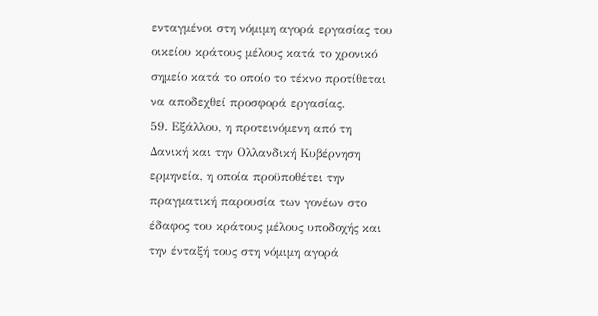ενταγμένοι στη νόμιμη αγορά εργασίας του οικείου κράτους μέλους κατά το χρονικό σημείο κατά το οποίο το τέκνο προτίθεται να αποδεχθεί προσφορά εργασίας.
59. Εξάλλου, η προτεινόμενη από τη Δανική και την Ολλανδική Κυβέρνηση ερμηνεία, η οποία προϋποθέτει την πραγματική παρουσία των γονέων στο έδαφος του κράτους μέλους υποδοχής και την ένταξή τους στη νόμιμη αγορά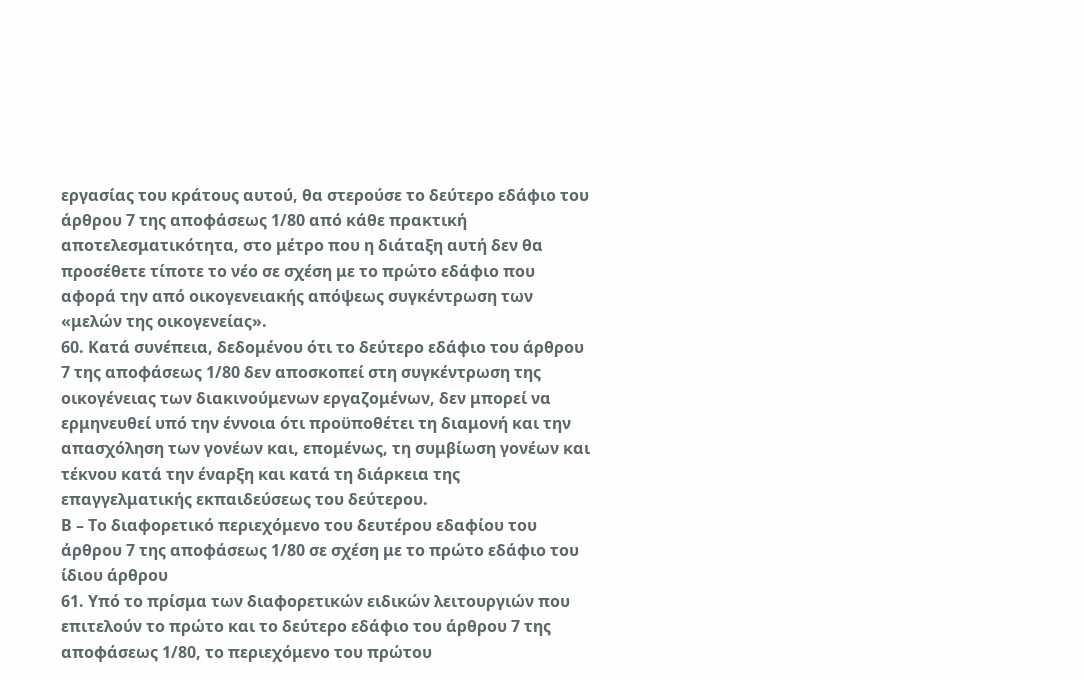εργασίας του κράτους αυτού, θα στερούσε το δεύτερο εδάφιο του άρθρου 7 της αποφάσεως 1/80 από κάθε πρακτική αποτελεσματικότητα, στο μέτρο που η διάταξη αυτή δεν θα προσέθετε τίποτε το νέο σε σχέση με το πρώτο εδάφιο που αφορά την από οικογενειακής απόψεως συγκέντρωση των «μελών της οικογενείας».
60. Κατά συνέπεια, δεδομένου ότι το δεύτερο εδάφιο του άρθρου 7 της αποφάσεως 1/80 δεν αποσκοπεί στη συγκέντρωση της οικογένειας των διακινούμενων εργαζομένων, δεν μπορεί να ερμηνευθεί υπό την έννοια ότι προϋποθέτει τη διαμονή και την απασχόληση των γονέων και, επομένως, τη συμβίωση γονέων και τέκνου κατά την έναρξη και κατά τη διάρκεια της επαγγελματικής εκπαιδεύσεως του δεύτερου.
Β – Το διαφορετικό περιεχόμενο του δευτέρου εδαφίου του άρθρου 7 της αποφάσεως 1/80 σε σχέση με το πρώτο εδάφιο του ίδιου άρθρου
61. Υπό το πρίσμα των διαφορετικών ειδικών λειτουργιών που επιτελούν το πρώτο και το δεύτερο εδάφιο του άρθρου 7 της αποφάσεως 1/80, το περιεχόμενο του πρώτου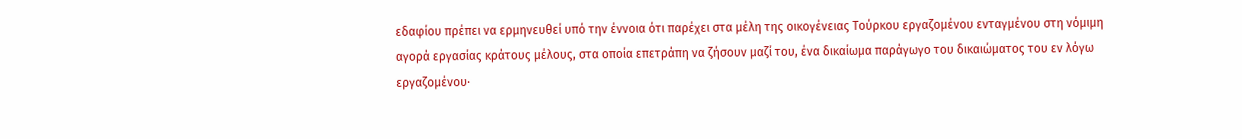εδαφίου πρέπει να ερμηνευθεί υπό την έννοια ότι παρέχει στα μέλη της οικογένειας Τούρκου εργαζομένου ενταγμένου στη νόμιμη αγορά εργασίας κράτους μέλους, στα οποία επετράπη να ζήσουν μαζί του, ένα δικαίωμα παράγωγο του δικαιώματος του εν λόγω εργαζομένου·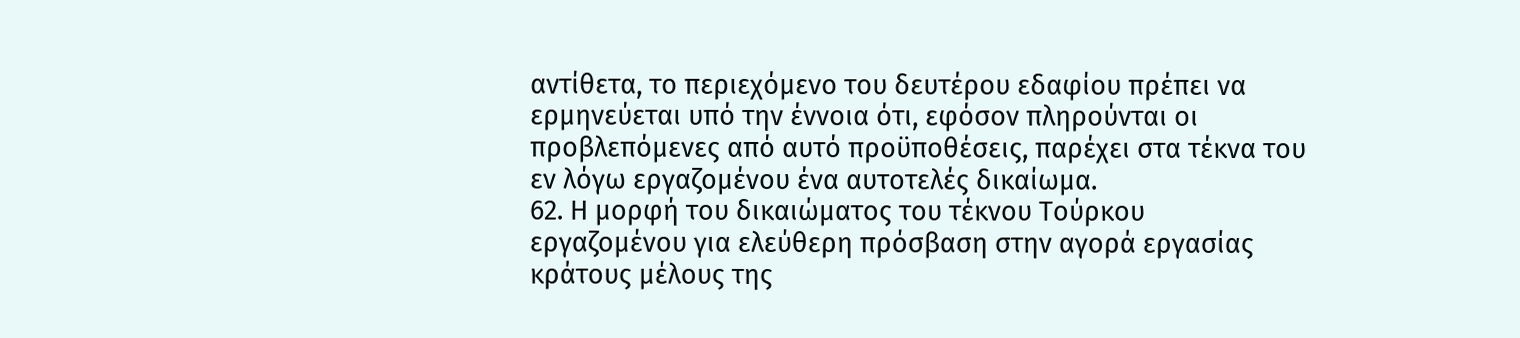αντίθετα, το περιεχόμενο του δευτέρου εδαφίου πρέπει να ερμηνεύεται υπό την έννοια ότι, εφόσον πληρούνται οι προβλεπόμενες από αυτό προϋποθέσεις, παρέχει στα τέκνα του εν λόγω εργαζομένου ένα αυτοτελές δικαίωμα.
62. Η μορφή του δικαιώματος του τέκνου Τούρκου εργαζομένου για ελεύθερη πρόσβαση στην αγορά εργασίας κράτους μέλους της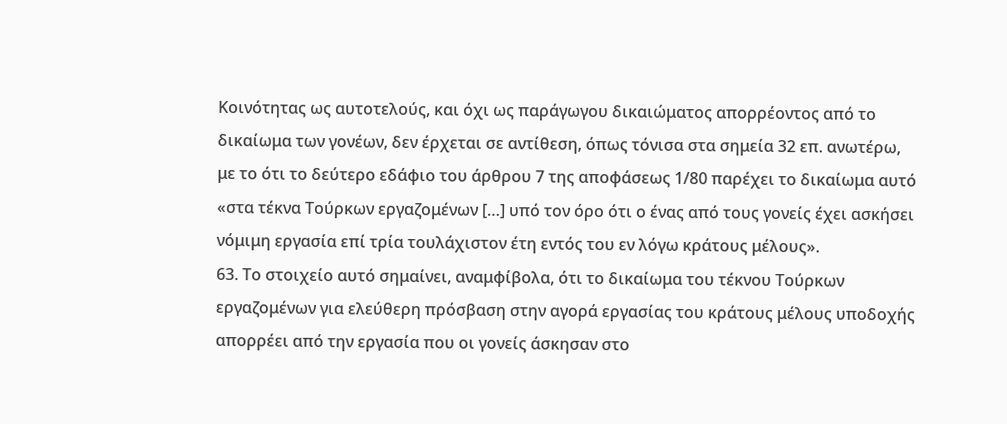Κοινότητας ως αυτοτελούς, και όχι ως παράγωγου δικαιώματος απορρέοντος από το δικαίωμα των γονέων, δεν έρχεται σε αντίθεση, όπως τόνισα στα σημεία 32 επ. ανωτέρω, με το ότι το δεύτερο εδάφιο του άρθρου 7 της αποφάσεως 1/80 παρέχει το δικαίωμα αυτό «στα τέκνα Τούρκων εργαζομένων […] υπό τον όρο ότι ο ένας από τους γονείς έχει ασκήσει νόμιμη εργασία επί τρία τουλάχιστον έτη εντός του εν λόγω κράτους μέλους».
63. Το στοιχείο αυτό σημαίνει, αναμφίβολα, ότι το δικαίωμα του τέκνου Τούρκων εργαζομένων για ελεύθερη πρόσβαση στην αγορά εργασίας του κράτους μέλους υποδοχής απορρέει από την εργασία που οι γονείς άσκησαν στο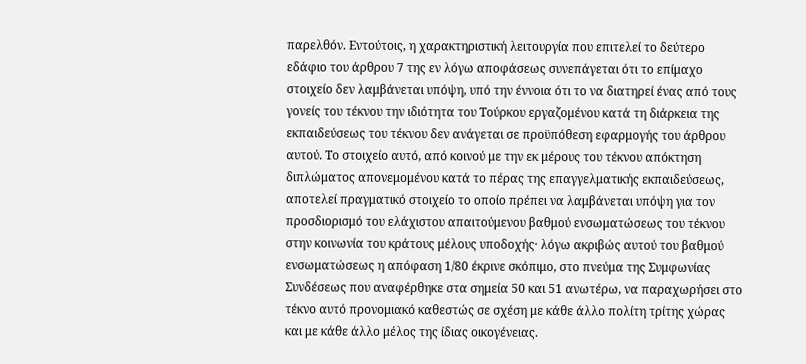παρελθόν. Εντούτοις, η χαρακτηριστική λειτουργία που επιτελεί το δεύτερο εδάφιο του άρθρου 7 της εν λόγω αποφάσεως συνεπάγεται ότι το επίμαχο στοιχείο δεν λαμβάνεται υπόψη, υπό την έννοια ότι το να διατηρεί ένας από τους γονείς του τέκνου την ιδιότητα του Τούρκου εργαζομένου κατά τη διάρκεια της εκπαιδεύσεως του τέκνου δεν ανάγεται σε προϋπόθεση εφαρμογής του άρθρου αυτού. Το στοιχείο αυτό, από κοινού με την εκ μέρους του τέκνου απόκτηση διπλώματος απονεμομένου κατά το πέρας της επαγγελματικής εκπαιδεύσεως, αποτελεί πραγματικό στοιχείο το οποίο πρέπει να λαμβάνεται υπόψη για τον προσδιορισμό του ελάχιστου απαιτούμενου βαθμού ενσωματώσεως του τέκνου στην κοινωνία του κράτους μέλους υποδοχής· λόγω ακριβώς αυτού του βαθμού ενσωματώσεως η απόφαση 1/80 έκρινε σκόπιμο, στο πνεύμα της Συμφωνίας Συνδέσεως που αναφέρθηκε στα σημεία 50 και 51 ανωτέρω, να παραχωρήσει στο τέκνο αυτό προνομιακό καθεστώς σε σχέση με κάθε άλλο πολίτη τρίτης χώρας και με κάθε άλλο μέλος της ίδιας οικογένειας.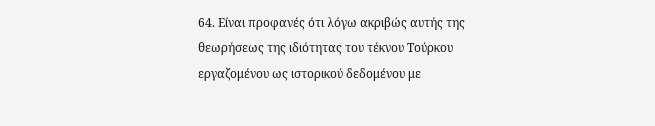64. Είναι προφανές ότι λόγω ακριβώς αυτής της θεωρήσεως της ιδιότητας του τέκνου Τούρκου εργαζομένου ως ιστορικού δεδομένου με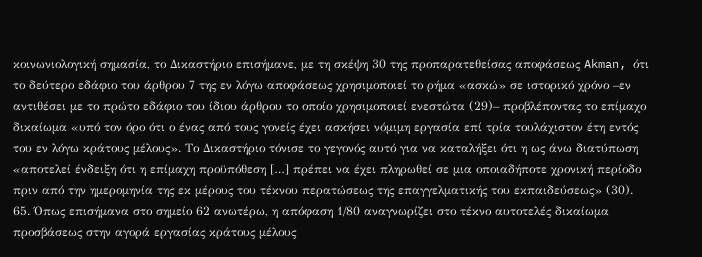κοινωνιολογική σημασία, το Δικαστήριο επισήμανε, με τη σκέψη 30 της προπαρατεθείσας αποφάσεως Akman, ότι το δεύτερο εδάφιο του άρθρου 7 της εν λόγω αποφάσεως χρησιμοποιεί το ρήμα «ασκώ» σε ιστορικό χρόνο –εν αντιθέσει με το πρώτο εδάφιο του ίδιου άρθρου το οποίο χρησιμοποιεί ενεστώτα (29)– προβλέποντας το επίμαχο δικαίωμα «υπό τον όρο ότι ο ένας από τους γονείς έχει ασκήσει νόμιμη εργασία επί τρία τουλάχιστον έτη εντός του εν λόγω κράτους μέλους». Το Δικαστήριο τόνισε το γεγονός αυτό για να καταλήξει ότι η ως άνω διατύπωση «αποτελεί ένδειξη ότι η επίμαχη προϋπόθεση […] πρέπει να έχει πληρωθεί σε μια οποιαδήποτε χρονική περίοδο πριν από την ημερομηνία της εκ μέρους του τέκνου περατώσεως της επαγγελματικής του εκπαιδεύσεως» (30).
65. Όπως επισήμανα στο σημείο 62 ανωτέρω, η απόφαση 1/80 αναγνωρίζει στο τέκνο αυτοτελές δικαίωμα προσβάσεως στην αγορά εργασίας κράτους μέλους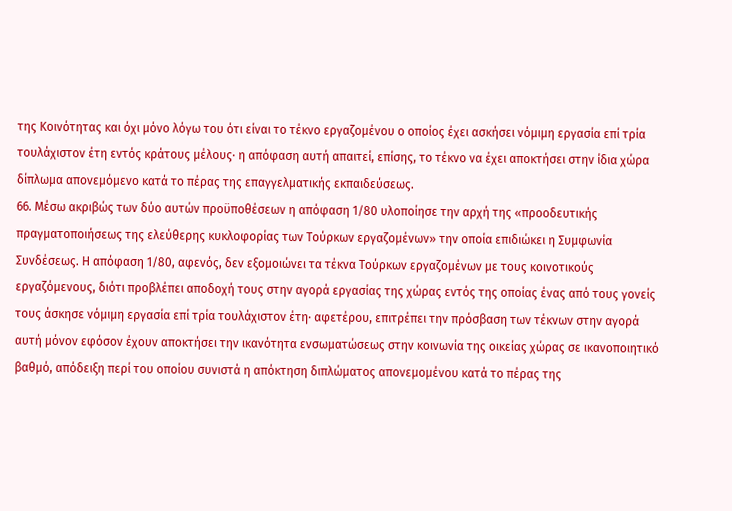της Κοινότητας και όχι μόνο λόγω του ότι είναι το τέκνο εργαζομένου ο οποίος έχει ασκήσει νόμιμη εργασία επί τρία τουλάχιστον έτη εντός κράτους μέλους· η απόφαση αυτή απαιτεί, επίσης, το τέκνο να έχει αποκτήσει στην ίδια χώρα δίπλωμα απονεμόμενο κατά το πέρας της επαγγελματικής εκπαιδεύσεως.
66. Μέσω ακριβώς των δύο αυτών προϋποθέσεων η απόφαση 1/80 υλοποίησε την αρχή της «προοδευτικής πραγματοποιήσεως της ελεύθερης κυκλοφορίας των Τούρκων εργαζομένων» την οποία επιδιώκει η Συμφωνία Συνδέσεως. Η απόφαση 1/80, αφενός, δεν εξομοιώνει τα τέκνα Τούρκων εργαζομένων με τους κοινοτικούς εργαζόμενους, διότι προβλέπει αποδοχή τους στην αγορά εργασίας της χώρας εντός της οποίας ένας από τους γονείς τους άσκησε νόμιμη εργασία επί τρία τουλάχιστον έτη· αφετέρου, επιτρέπει την πρόσβαση των τέκνων στην αγορά αυτή μόνον εφόσον έχουν αποκτήσει την ικανότητα ενσωματώσεως στην κοινωνία της οικείας χώρας σε ικανοποιητικό βαθμό, απόδειξη περί του οποίου συνιστά η απόκτηση διπλώματος απονεμομένου κατά το πέρας της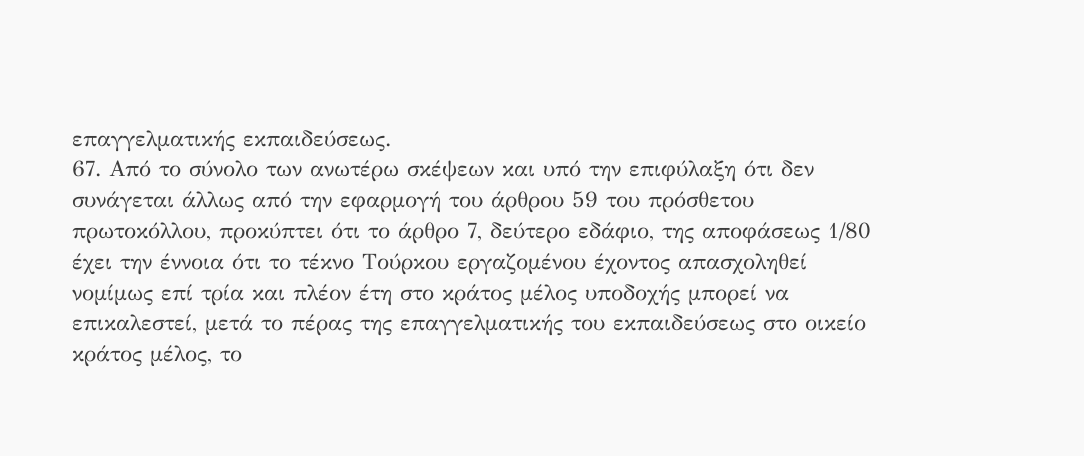επαγγελματικής εκπαιδεύσεως.
67. Από το σύνολο των ανωτέρω σκέψεων και υπό την επιφύλαξη ότι δεν συνάγεται άλλως από την εφαρμογή του άρθρου 59 του πρόσθετου πρωτοκόλλου, προκύπτει ότι το άρθρο 7, δεύτερο εδάφιο, της αποφάσεως 1/80 έχει την έννοια ότι το τέκνο Τούρκου εργαζομένου έχοντος απασχοληθεί νομίμως επί τρία και πλέον έτη στο κράτος μέλος υποδοχής μπορεί να επικαλεστεί, μετά το πέρας της επαγγελματικής του εκπαιδεύσεως στο οικείο κράτος μέλος, το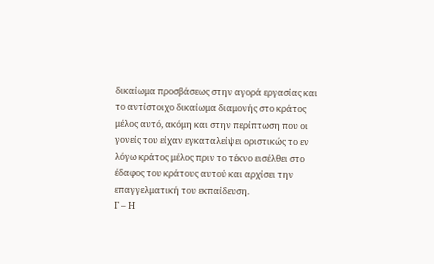δικαίωμα προσβάσεως στην αγορά εργασίας και το αντίστοιχο δικαίωμα διαμονής στο κράτος μέλος αυτό, ακόμη και στην περίπτωση που οι γονείς του είχαν εγκαταλείψει οριστικώς το εν λόγω κράτος μέλος πριν το τέκνο εισέλθει στο έδαφος του κράτους αυτού και αρχίσει την επαγγελματική του εκπαίδευση.
Γ – Η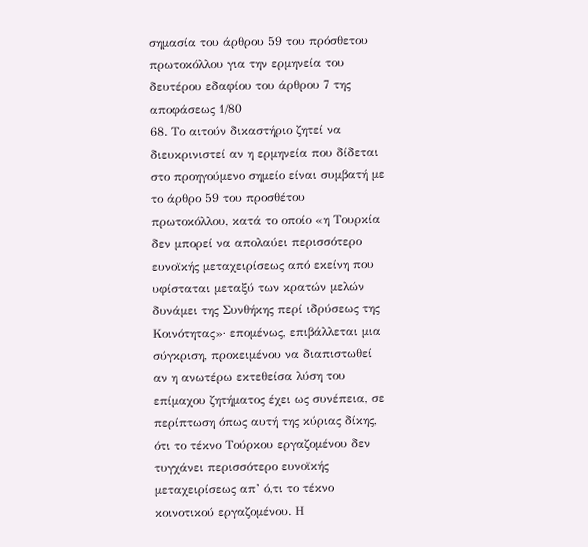σημασία του άρθρου 59 του πρόσθετου πρωτοκόλλου για την ερμηνεία του δευτέρου εδαφίου του άρθρου 7 της αποφάσεως 1/80
68. Το αιτούν δικαστήριο ζητεί να διευκρινιστεί αν η ερμηνεία που δίδεται στο προηγούμενο σημείο είναι συμβατή με το άρθρο 59 του προσθέτου πρωτοκόλλου, κατά το οποίο «η Τουρκία δεν μπορεί να απολαύει περισσότερο ευνοϊκής μεταχειρίσεως από εκείνη που υφίσταται μεταξύ των κρατών μελών δυνάμει της Συνθήκης περί ιδρύσεως της Κοινότητας»· επομένως, επιβάλλεται μια σύγκριση, προκειμένου να διαπιστωθεί αν η ανωτέρω εκτεθείσα λύση του επίμαχου ζητήματος έχει ως συνέπεια, σε περίπτωση όπως αυτή της κύριας δίκης, ότι το τέκνο Τούρκου εργαζομένου δεν τυγχάνει περισσότερο ευνοϊκής μεταχειρίσεως απ’ ό,τι το τέκνο κοινοτικού εργαζομένου. Η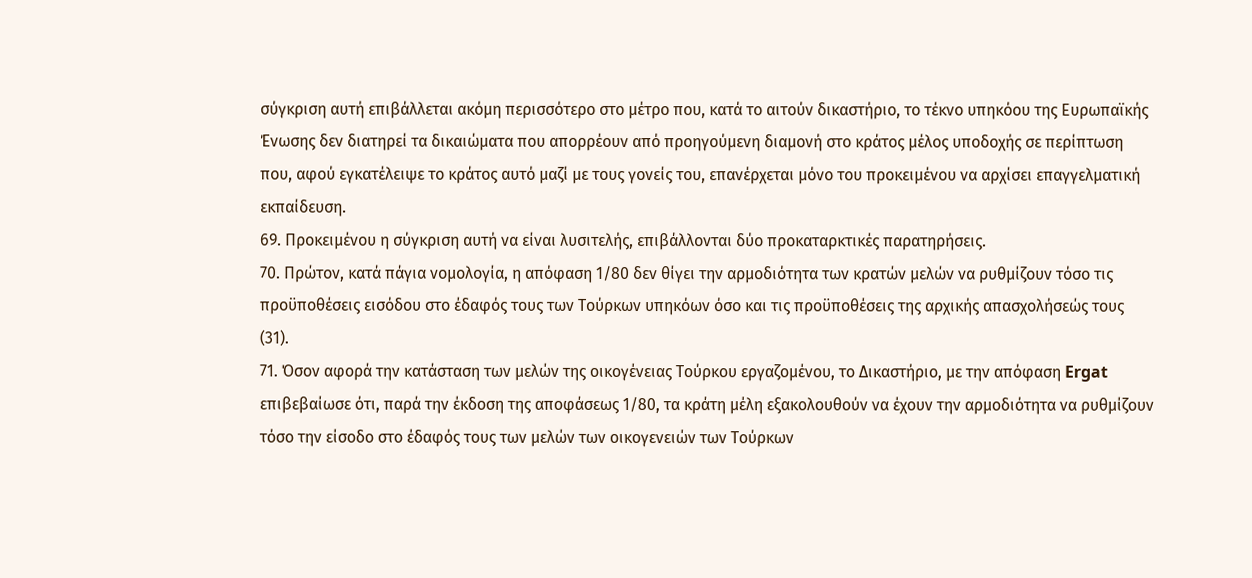σύγκριση αυτή επιβάλλεται ακόμη περισσότερο στο μέτρο που, κατά το αιτούν δικαστήριο, το τέκνο υπηκόου της Ευρωπαϊκής Ένωσης δεν διατηρεί τα δικαιώματα που απορρέουν από προηγούμενη διαμονή στο κράτος μέλος υποδοχής σε περίπτωση που, αφού εγκατέλειψε το κράτος αυτό μαζί με τους γονείς του, επανέρχεται μόνο του προκειμένου να αρχίσει επαγγελματική εκπαίδευση.
69. Προκειμένου η σύγκριση αυτή να είναι λυσιτελής, επιβάλλονται δύο προκαταρκτικές παρατηρήσεις.
70. Πρώτον, κατά πάγια νομολογία, η απόφαση 1/80 δεν θίγει την αρμοδιότητα των κρατών μελών να ρυθμίζουν τόσο τις προϋποθέσεις εισόδου στο έδαφός τους των Τούρκων υπηκόων όσο και τις προϋποθέσεις της αρχικής απασχολήσεώς τους (31).
71. Όσον αφορά την κατάσταση των μελών της οικογένειας Τούρκου εργαζομένου, το Δικαστήριο, με την απόφαση Ergat επιβεβαίωσε ότι, παρά την έκδοση της αποφάσεως 1/80, τα κράτη μέλη εξακολουθούν να έχουν την αρμοδιότητα να ρυθμίζουν τόσο την είσοδο στο έδαφός τους των μελών των οικογενειών των Τούρκων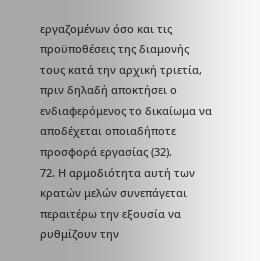εργαζομένων όσο και τις προϋποθέσεις της διαμονής τους κατά την αρχική τριετία, πριν δηλαδή αποκτήσει ο ενδιαφερόμενος το δικαίωμα να αποδέχεται οποιαδήποτε προσφορά εργασίας (32).
72. Η αρμοδιότητα αυτή των κρατών μελών συνεπάγεται περαιτέρω την εξουσία να ρυθμίζουν την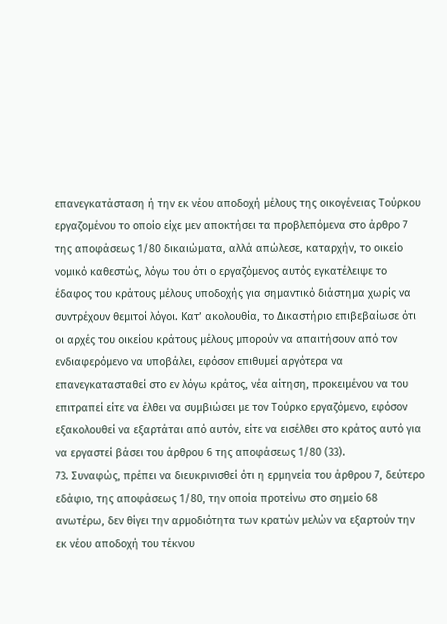επανεγκατάσταση ή την εκ νέου αποδοχή μέλους της οικογένειας Τούρκου εργαζομένου το οποίο είχε μεν αποκτήσει τα προβλεπόμενα στο άρθρο 7 της αποφάσεως 1/80 δικαιώματα, αλλά απώλεσε, καταρχήν, το οικείο νομικό καθεστώς, λόγω του ότι ο εργαζόμενος αυτός εγκατέλειψε το έδαφος του κράτους μέλους υποδοχής για σημαντικό διάστημα χωρίς να συντρέχουν θεμιτοί λόγοι. Κατ’ ακολουθία, το Δικαστήριο επιβεβαίωσε ότι οι αρχές του οικείου κράτους μέλους μπορούν να απαιτήσουν από τον ενδιαφερόμενο να υποβάλει, εφόσον επιθυμεί αργότερα να επανεγκατασταθεί στο εν λόγω κράτος, νέα αίτηση, προκειμένου να του επιτραπεί είτε να έλθει να συμβιώσει με τον Τούρκο εργαζόμενο, εφόσον εξακολουθεί να εξαρτάται από αυτόν, είτε να εισέλθει στο κράτος αυτό για να εργαστεί βάσει του άρθρου 6 της αποφάσεως 1/80 (33).
73. Συναφώς, πρέπει να διευκρινισθεί ότι η ερμηνεία του άρθρου 7, δεύτερο εδάφιο, της αποφάσεως 1/80, την οποία προτείνω στο σημείο 68 ανωτέρω, δεν θίγει την αρμοδιότητα των κρατών μελών να εξαρτούν την εκ νέου αποδοχή του τέκνου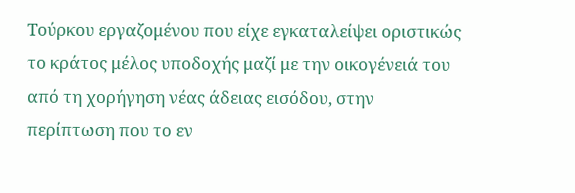Τούρκου εργαζομένου που είχε εγκαταλείψει οριστικώς το κράτος μέλος υποδοχής μαζί με την οικογένειά του από τη χορήγηση νέας άδειας εισόδου, στην περίπτωση που το εν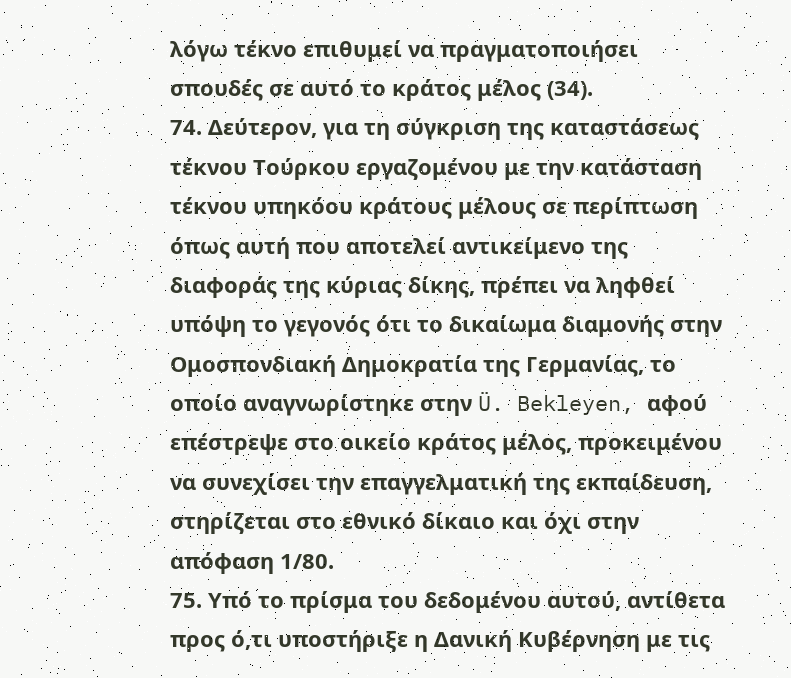λόγω τέκνο επιθυμεί να πραγματοποιήσει σπουδές σε αυτό το κράτος μέλος (34).
74. Δεύτερον, για τη σύγκριση της καταστάσεως τέκνου Τούρκου εργαζομένου με την κατάσταση τέκνου υπηκόου κράτους μέλους σε περίπτωση όπως αυτή που αποτελεί αντικείμενο της διαφοράς της κύριας δίκης, πρέπει να ληφθεί υπόψη το γεγονός ότι το δικαίωμα διαμονής στην Ομοσπονδιακή Δημοκρατία της Γερμανίας, το οποίο αναγνωρίστηκε στην Ü. Bekleyen, αφού επέστρεψε στο οικείο κράτος μέλος, προκειμένου να συνεχίσει την επαγγελματική της εκπαίδευση, στηρίζεται στο εθνικό δίκαιο και όχι στην απόφαση 1/80.
75. Υπό το πρίσμα του δεδομένου αυτού, αντίθετα προς ό,τι υποστήριξε η Δανική Κυβέρνηση με τις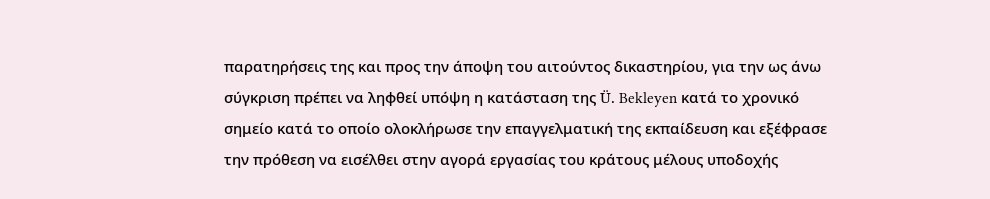παρατηρήσεις της και προς την άποψη του αιτούντος δικαστηρίου, για την ως άνω σύγκριση πρέπει να ληφθεί υπόψη η κατάσταση της Ü. Bekleyen κατά το χρονικό σημείο κατά το οποίο ολοκλήρωσε την επαγγελματική της εκπαίδευση και εξέφρασε την πρόθεση να εισέλθει στην αγορά εργασίας του κράτους μέλους υποδοχής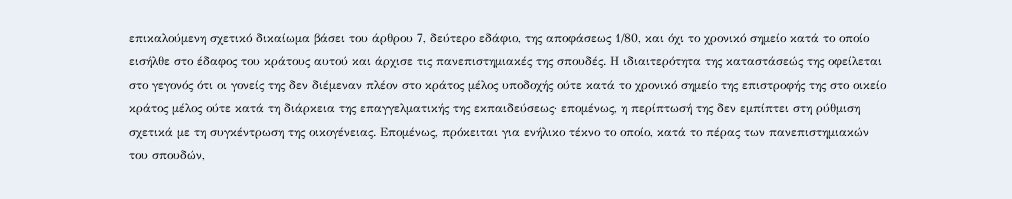επικαλούμενη σχετικό δικαίωμα βάσει του άρθρου 7, δεύτερο εδάφιο, της αποφάσεως 1/80, και όχι το χρονικό σημείο κατά το οποίο εισήλθε στο έδαφος του κράτους αυτού και άρχισε τις πανεπιστημιακές της σπουδές. Η ιδιαιτερότητα της καταστάσεώς της οφείλεται στο γεγονός ότι οι γονείς της δεν διέμεναν πλέον στο κράτος μέλος υποδοχής ούτε κατά το χρονικό σημείο της επιστροφής της στο οικείο κράτος μέλος ούτε κατά τη διάρκεια της επαγγελματικής της εκπαιδεύσεως· επομένως, η περίπτωσή της δεν εμπίπτει στη ρύθμιση σχετικά με τη συγκέντρωση της οικογένειας. Επομένως, πρόκειται για ενήλικο τέκνο το οποίο, κατά το πέρας των πανεπιστημιακών του σπουδών,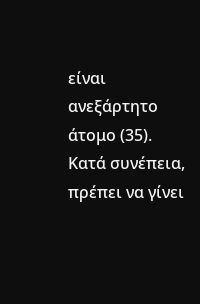είναι ανεξάρτητο άτομο (35). Κατά συνέπεια, πρέπει να γίνει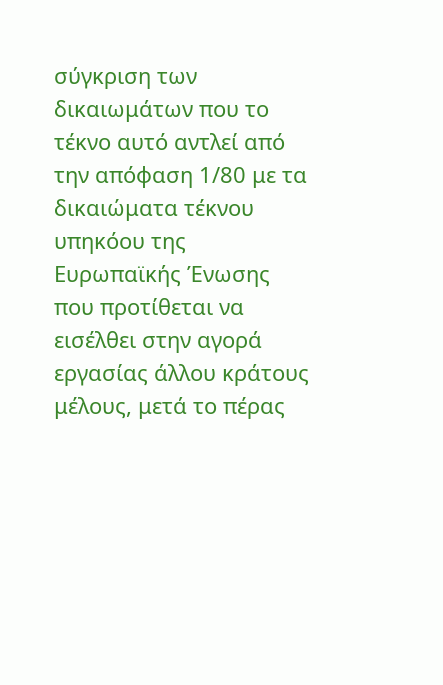σύγκριση των δικαιωμάτων που το τέκνο αυτό αντλεί από την απόφαση 1/80 με τα δικαιώματα τέκνου υπηκόου της Ευρωπαϊκής Ένωσης που προτίθεται να εισέλθει στην αγορά εργασίας άλλου κράτους μέλους, μετά το πέρας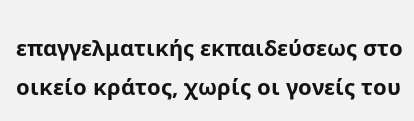επαγγελματικής εκπαιδεύσεως στο οικείο κράτος, χωρίς οι γονείς του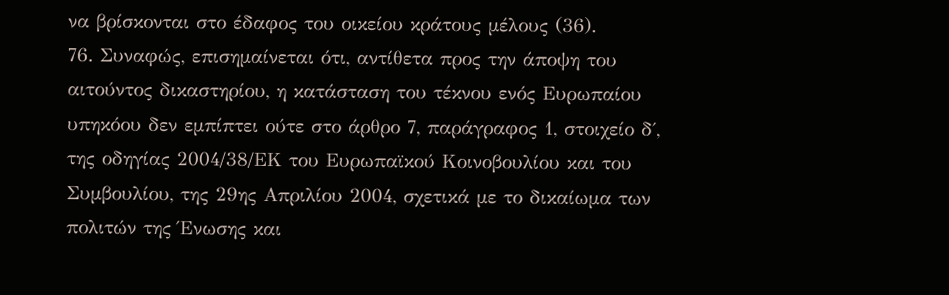να βρίσκονται στο έδαφος του οικείου κράτους μέλους (36).
76. Συναφώς, επισημαίνεται ότι, αντίθετα προς την άποψη του αιτούντος δικαστηρίου, η κατάσταση του τέκνου ενός Ευρωπαίου υπηκόου δεν εμπίπτει ούτε στο άρθρο 7, παράγραφος 1, στοιχείο δ΄, της οδηγίας 2004/38/ΕΚ του Ευρωπαϊκού Κοινοβουλίου και του Συμβουλίου, της 29ης Απριλίου 2004, σχετικά με το δικαίωμα των πολιτών της Ένωσης και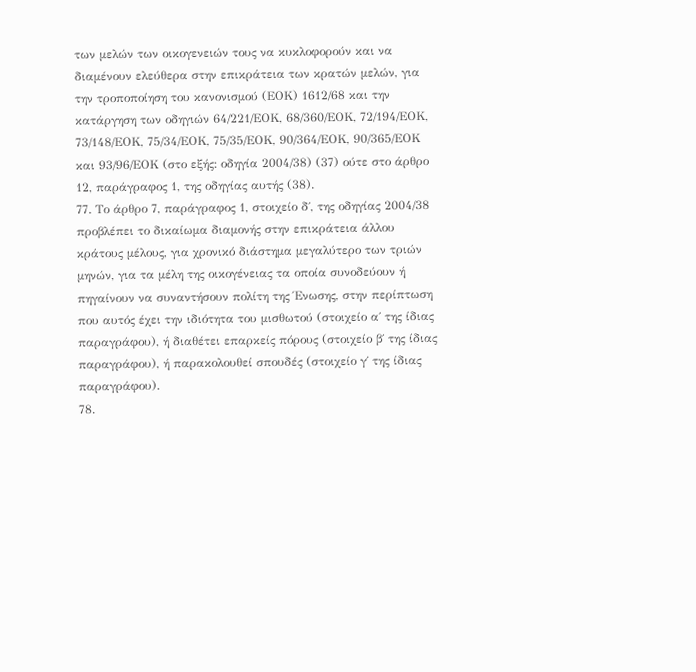των μελών των οικογενειών τους να κυκλοφορούν και να διαμένουν ελεύθερα στην επικράτεια των κρατών μελών, για την τροποποίηση του κανονισμού (ΕΟΚ) 1612/68 και την κατάργηση των οδηγιών 64/221/ΕΟΚ, 68/360/ΕΟΚ, 72/194/ΕΟΚ, 73/148/ΕΟΚ, 75/34/ΕΟΚ, 75/35/ΕΟΚ, 90/364/ΕΟΚ, 90/365/ΕΟΚ και 93/96/ΕΟΚ (στο εξής: οδηγία 2004/38) (37) ούτε στο άρθρο 12, παράγραφος 1, της οδηγίας αυτής (38).
77. Το άρθρο 7, παράγραφος 1, στοιχείο δ΄, της οδηγίας 2004/38 προβλέπει το δικαίωμα διαμονής στην επικράτεια άλλου κράτους μέλους, για χρονικό διάστημα μεγαλύτερο των τριών μηνών, για τα μέλη της οικογένειας τα οποία συνοδεύουν ή πηγαίνουν να συναντήσουν πολίτη της Ένωσης, στην περίπτωση που αυτός έχει την ιδιότητα του μισθωτού (στοιχείο α΄ της ίδιας παραγράφου), ή διαθέτει επαρκείς πόρους (στοιχείο β΄ της ίδιας παραγράφου), ή παρακολουθεί σπουδές (στοιχείο γ΄ της ίδιας παραγράφου).
78.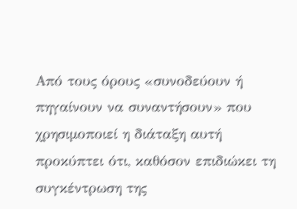Από τους όρους «συνοδεύουν ή πηγαίνουν να συναντήσουν» που χρησιμοποιεί η διάταξη αυτή προκύπτει ότι, καθόσον επιδιώκει τη συγκέντρωση της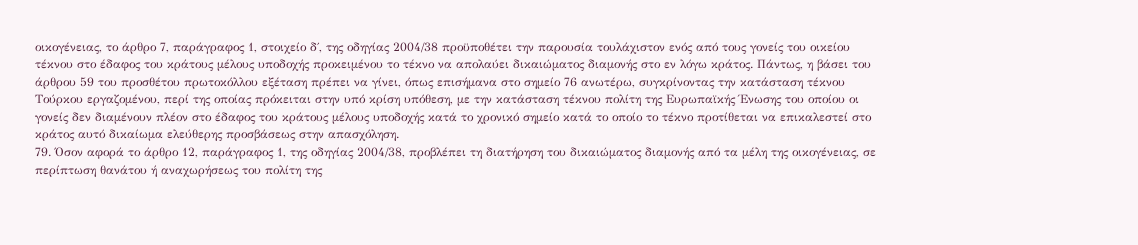οικογένειας, το άρθρο 7, παράγραφος 1, στοιχείο δ΄, της οδηγίας 2004/38 προϋποθέτει την παρουσία τουλάχιστον ενός από τους γονείς του οικείου τέκνου στο έδαφος του κράτους μέλους υποδοχής προκειμένου το τέκνο να απολαύει δικαιώματος διαμονής στο εν λόγω κράτος. Πάντως, η βάσει του άρθρου 59 του προσθέτου πρωτοκόλλου εξέταση πρέπει να γίνει, όπως επισήμανα στο σημείο 76 ανωτέρω, συγκρίνοντας την κατάσταση τέκνου Τούρκου εργαζομένου, περί της οποίας πρόκειται στην υπό κρίση υπόθεση, με την κατάσταση τέκνου πολίτη της Ευρωπαϊκής Ένωσης του οποίου οι γονείς δεν διαμένουν πλέον στο έδαφος του κράτους μέλους υποδοχής κατά το χρονικό σημείο κατά το οποίο το τέκνο προτίθεται να επικαλεστεί στο κράτος αυτό δικαίωμα ελεύθερης προσβάσεως στην απασχόληση.
79. Όσον αφορά το άρθρο 12, παράγραφος 1, της οδηγίας 2004/38, προβλέπει τη διατήρηση του δικαιώματος διαμονής από τα μέλη της οικογένειας, σε περίπτωση θανάτου ή αναχωρήσεως του πολίτη της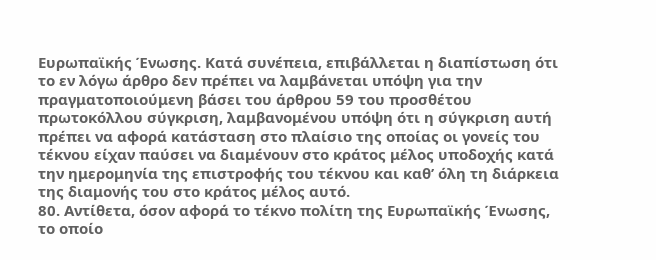Ευρωπαϊκής Ένωσης. Κατά συνέπεια, επιβάλλεται η διαπίστωση ότι το εν λόγω άρθρο δεν πρέπει να λαμβάνεται υπόψη για την πραγματοποιούμενη βάσει του άρθρου 59 του προσθέτου πρωτοκόλλου σύγκριση, λαμβανομένου υπόψη ότι η σύγκριση αυτή πρέπει να αφορά κατάσταση στο πλαίσιο της οποίας οι γονείς του τέκνου είχαν παύσει να διαμένουν στο κράτος μέλος υποδοχής κατά την ημερομηνία της επιστροφής του τέκνου και καθ’ όλη τη διάρκεια της διαμονής του στο κράτος μέλος αυτό.
80. Αντίθετα, όσον αφορά το τέκνο πολίτη της Ευρωπαϊκής Ένωσης, το οποίο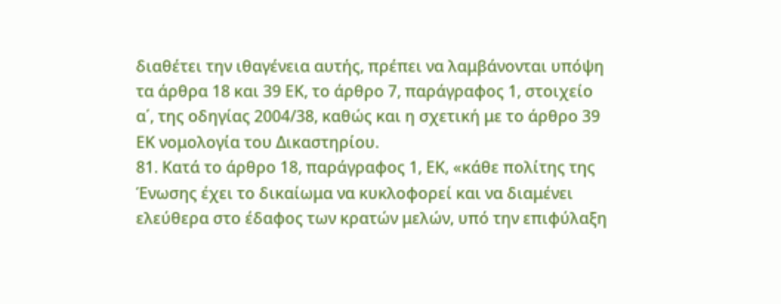διαθέτει την ιθαγένεια αυτής, πρέπει να λαμβάνονται υπόψη τα άρθρα 18 και 39 ΕΚ, το άρθρο 7, παράγραφος 1, στοιχείο α΄, της οδηγίας 2004/38, καθώς και η σχετική με το άρθρο 39 ΕΚ νομολογία του Δικαστηρίου.
81. Κατά το άρθρο 18, παράγραφος 1, ΕΚ, «κάθε πολίτης της Ένωσης έχει το δικαίωμα να κυκλοφορεί και να διαμένει ελεύθερα στο έδαφος των κρατών μελών, υπό την επιφύλαξη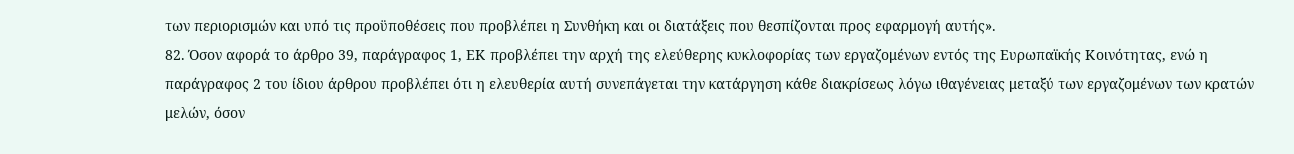των περιορισμών και υπό τις προϋποθέσεις που προβλέπει η Συνθήκη και οι διατάξεις που θεσπίζονται προς εφαρμογή αυτής».
82. Όσον αφορά το άρθρο 39, παράγραφος 1, ΕΚ προβλέπει την αρχή της ελεύθερης κυκλοφορίας των εργαζομένων εντός της Ευρωπαϊκής Κοινότητας, ενώ η παράγραφος 2 του ίδιου άρθρου προβλέπει ότι η ελευθερία αυτή συνεπάγεται την κατάργηση κάθε διακρίσεως λόγω ιθαγένειας μεταξύ των εργαζομένων των κρατών μελών, όσον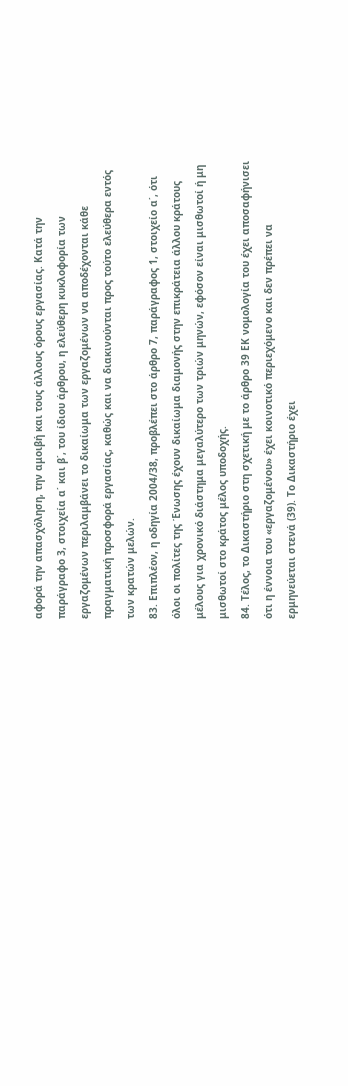αφορά την απασχόληση, την αμοιβή και τους άλλους όρους εργασίας. Κατά την παράγραφο 3, στοιχεία α΄ και β΄, του ίδιου άρθρου, η ελεύθερη κυκλοφορία των εργαζομένων περιλαμβάνει το δικαίωμα των εργαζομένων να αποδέχονται κάθε πραγματική προσφορά εργασίας, καθώς και να διακινούνται προς τούτο ελεύθερα εντός των κρατών μελών.
83. Επιπλέον, η οδηγία 2004/38, προβλέπει στο άρθρο 7, παράγραφος 1, στοιχείο α΄, ότι όλοι οι πολίτες της Ένωσης έχουν δικαίωμα διαμονής στην επικράτεια άλλου κράτους μέλους για χρονικό διάστημα μεγαλύτερο των τριών μηνών, εφόσον είναι μισθωτοί ή μη μισθωτοί στο κράτος μέλος υποδοχής.
84. Τέλος, το Δικαστήριο στη σχετική με το άρθρο 39 ΕΚ νομολογία του έχει αποσαφήνισει ότι η έννοια του «εργαζομένου» έχει κοινοτικό περιεχόμενο και δεν πρέπει να ερμηνεύεται στενά (39). Το Δικαστήριο έχει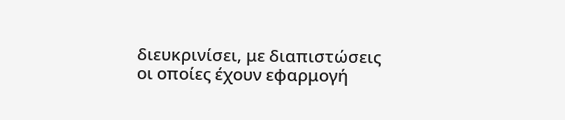διευκρινίσει, με διαπιστώσεις οι οποίες έχουν εφαρμογή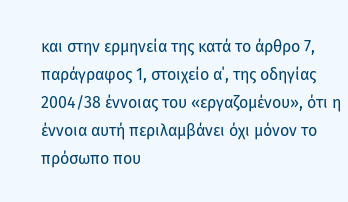και στην ερμηνεία της κατά το άρθρο 7, παράγραφος 1, στοιχείο α΄, της οδηγίας 2004/38 έννοιας του «εργαζομένου», ότι η έννοια αυτή περιλαμβάνει όχι μόνον το πρόσωπο που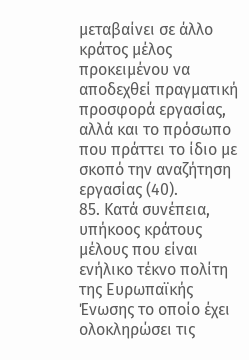μεταβαίνει σε άλλο κράτος μέλος προκειμένου να αποδεχθεί πραγματική προσφορά εργασίας, αλλά και το πρόσωπο που πράττει το ίδιο με σκοπό την αναζήτηση εργασίας (40).
85. Κατά συνέπεια, υπήκοος κράτους μέλους που είναι ενήλικο τέκνο πολίτη της Ευρωπαϊκής Ένωσης το οποίο έχει ολοκληρώσει τις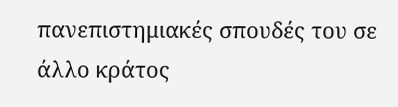πανεπιστημιακές σπουδές του σε άλλο κράτος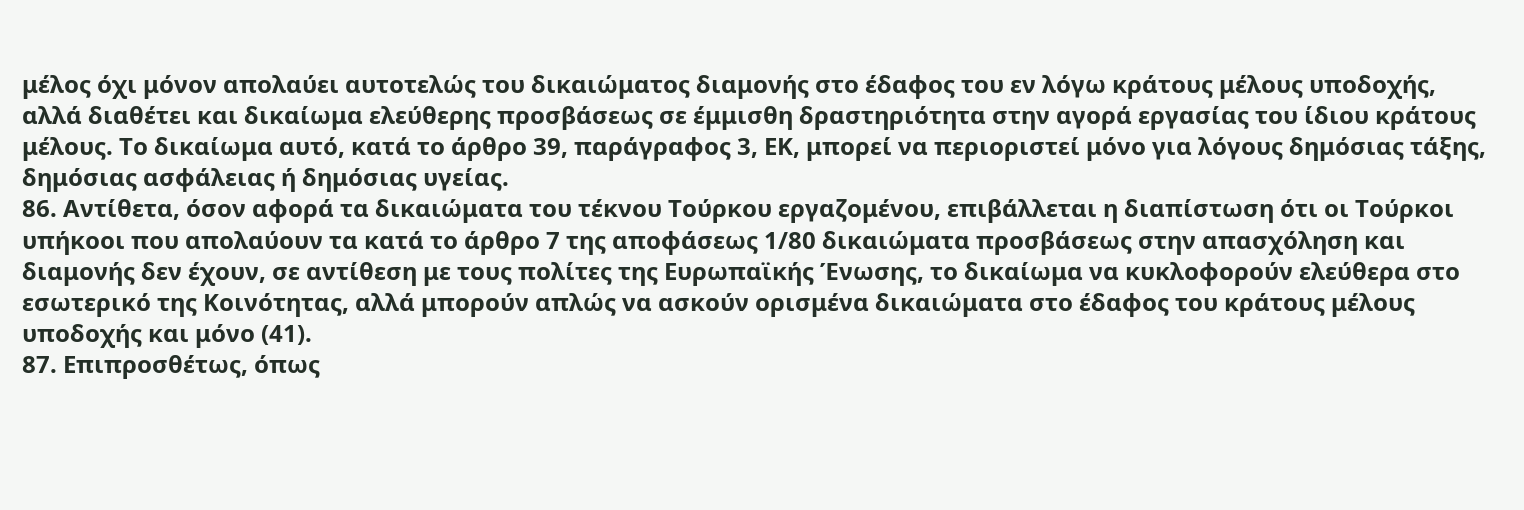μέλος όχι μόνον απολαύει αυτοτελώς του δικαιώματος διαμονής στο έδαφος του εν λόγω κράτους μέλους υποδοχής, αλλά διαθέτει και δικαίωμα ελεύθερης προσβάσεως σε έμμισθη δραστηριότητα στην αγορά εργασίας του ίδιου κράτους μέλους. Το δικαίωμα αυτό, κατά το άρθρο 39, παράγραφος 3, ΕΚ, μπορεί να περιοριστεί μόνο για λόγους δημόσιας τάξης, δημόσιας ασφάλειας ή δημόσιας υγείας.
86. Αντίθετα, όσον αφορά τα δικαιώματα του τέκνου Τούρκου εργαζομένου, επιβάλλεται η διαπίστωση ότι οι Τούρκοι υπήκοοι που απολαύουν τα κατά το άρθρο 7 της αποφάσεως 1/80 δικαιώματα προσβάσεως στην απασχόληση και διαμονής δεν έχουν, σε αντίθεση με τους πολίτες της Ευρωπαϊκής Ένωσης, το δικαίωμα να κυκλοφορούν ελεύθερα στο εσωτερικό της Κοινότητας, αλλά μπορούν απλώς να ασκούν ορισμένα δικαιώματα στο έδαφος του κράτους μέλους υποδοχής και μόνο (41).
87. Επιπροσθέτως, όπως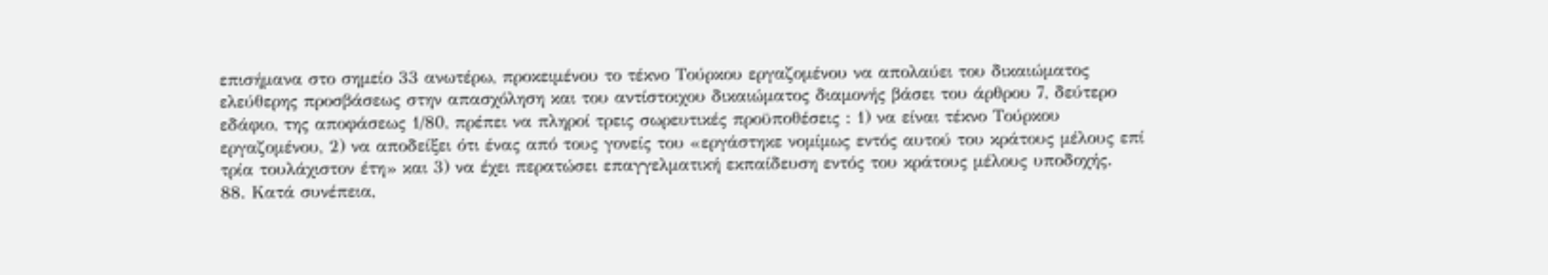επισήμανα στο σημείο 33 ανωτέρω, προκειμένου το τέκνο Τούρκου εργαζομένου να απολαύει του δικαιώματος ελεύθερης προσβάσεως στην απασχόληση και του αντίστοιχου δικαιώματος διαμονής βάσει του άρθρου 7, δεύτερο εδάφιο, της αποφάσεως 1/80, πρέπει να πληροί τρεις σωρευτικές προϋποθέσεις : 1) να είναι τέκνο Τούρκου εργαζομένου, 2) να αποδείξει ότι ένας από τους γονείς του «εργάστηκε νομίμως εντός αυτού του κράτους μέλους επί τρία τουλάχιστον έτη» και 3) να έχει περατώσει επαγγελματική εκπαίδευση εντός του κράτους μέλους υποδοχής.
88. Κατά συνέπεια,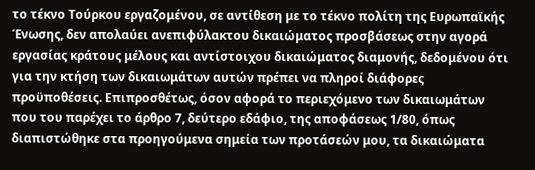το τέκνο Τούρκου εργαζομένου, σε αντίθεση με το τέκνο πολίτη της Ευρωπαϊκής Ένωσης, δεν απολαύει ανεπιφύλακτου δικαιώματος προσβάσεως στην αγορά εργασίας κράτους μέλους και αντίστοιχου δικαιώματος διαμονής, δεδομένου ότι για την κτήση των δικαιωμάτων αυτών πρέπει να πληροί διάφορες προϋποθέσεις. Επιπροσθέτως, όσον αφορά το περιεχόμενο των δικαιωμάτων που του παρέχει το άρθρο 7, δεύτερο εδάφιο, της αποφάσεως 1/80, όπως διαπιστώθηκε στα προηγούμενα σημεία των προτάσεών μου, τα δικαιώματα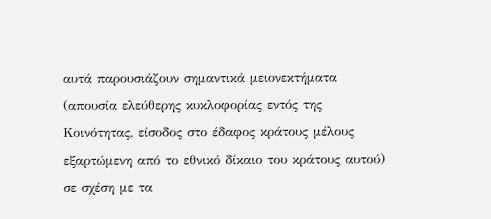αυτά παρουσιάζουν σημαντικά μειονεκτήματα (απουσία ελεύθερης κυκλοφορίας εντός της Κοινότητας, είσοδος στο έδαφος κράτους μέλους εξαρτώμενη από το εθνικό δίκαιο του κράτους αυτού) σε σχέση με τα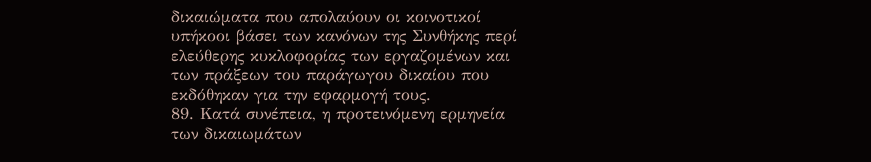δικαιώματα που απολαύουν οι κοινοτικοί υπήκοοι βάσει των κανόνων της Συνθήκης περί ελεύθερης κυκλοφορίας των εργαζομένων και των πράξεων του παράγωγου δικαίου που εκδόθηκαν για την εφαρμογή τους.
89. Κατά συνέπεια, η προτεινόμενη ερμηνεία των δικαιωμάτων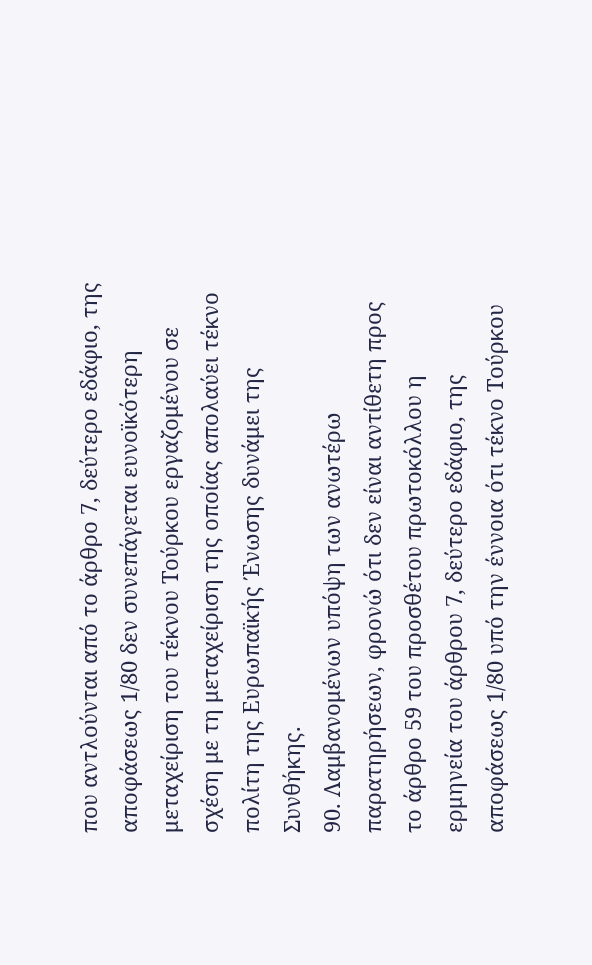που αντλούνται από το άρθρο 7, δεύτερο εδάφιο, της αποφάσεως 1/80 δεν συνεπάγεται ευνοϊκότερη μεταχείριση του τέκνου Τούρκου εργαζομένου σε σχέση με τη μεταχείριση της οποίας απολαύει τέκνο πολίτη της Ευρωπαϊκής Ένωσης δυνάμει της Συνθήκης.
90. Λαμβανομένων υπόψη των ανωτέρω παρατηρήσεων, φρονώ ότι δεν είναι αντίθετη προς το άρθρο 59 του προσθέτου πρωτοκόλλου η ερμηνεία του άρθρου 7, δεύτερο εδάφιο, της αποφάσεως 1/80 υπό την έννοια ότι τέκνο Τούρκου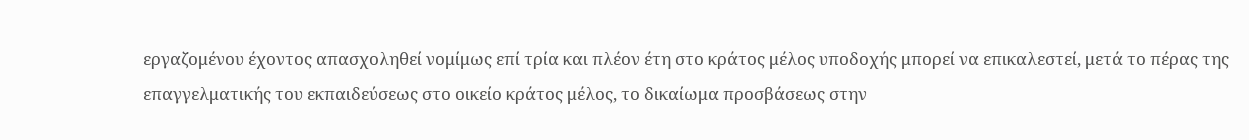εργαζομένου έχοντος απασχοληθεί νομίμως επί τρία και πλέον έτη στο κράτος μέλος υποδοχής μπορεί να επικαλεστεί, μετά το πέρας της επαγγελματικής του εκπαιδεύσεως στο οικείο κράτος μέλος, το δικαίωμα προσβάσεως στην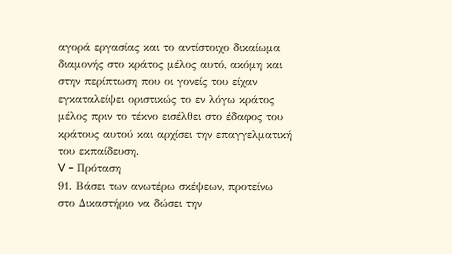αγορά εργασίας και το αντίστοιχο δικαίωμα διαμονής στο κράτος μέλος αυτό, ακόμη και στην περίπτωση που οι γονείς του είχαν εγκαταλείψει οριστικώς το εν λόγω κράτος μέλος πριν το τέκνο εισέλθει στο έδαφος του κράτους αυτού και αρχίσει την επαγγελματική του εκπαίδευση.
V – Πρόταση
91. Βάσει των ανωτέρω σκέψεων, προτείνω στο Δικαστήριο να δώσει την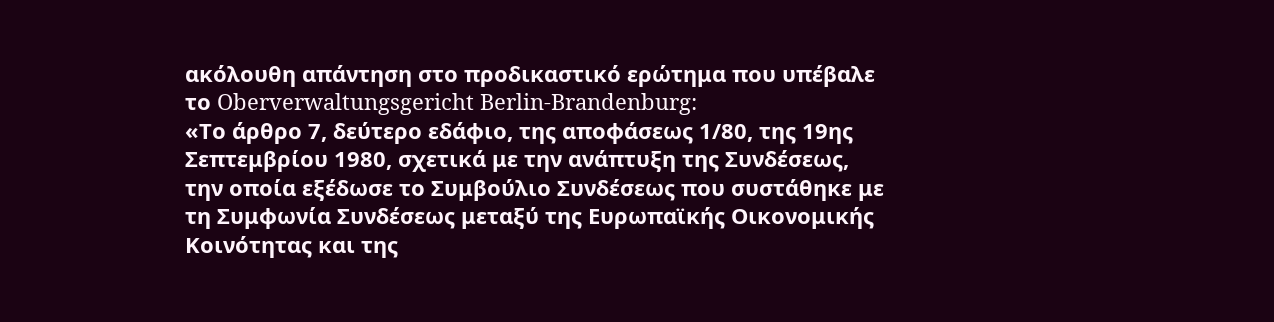ακόλουθη απάντηση στο προδικαστικό ερώτημα που υπέβαλε το Oberverwaltungsgericht Berlin-Brandenburg:
«Το άρθρο 7, δεύτερο εδάφιο, της αποφάσεως 1/80, της 19ης Σεπτεμβρίου 1980, σχετικά με την ανάπτυξη της Συνδέσεως, την οποία εξέδωσε το Συμβούλιο Συνδέσεως που συστάθηκε με τη Συμφωνία Συνδέσεως μεταξύ της Ευρωπαϊκής Οικονομικής Κοινότητας και της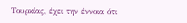Τουρκίας, έχει την έννοια ότι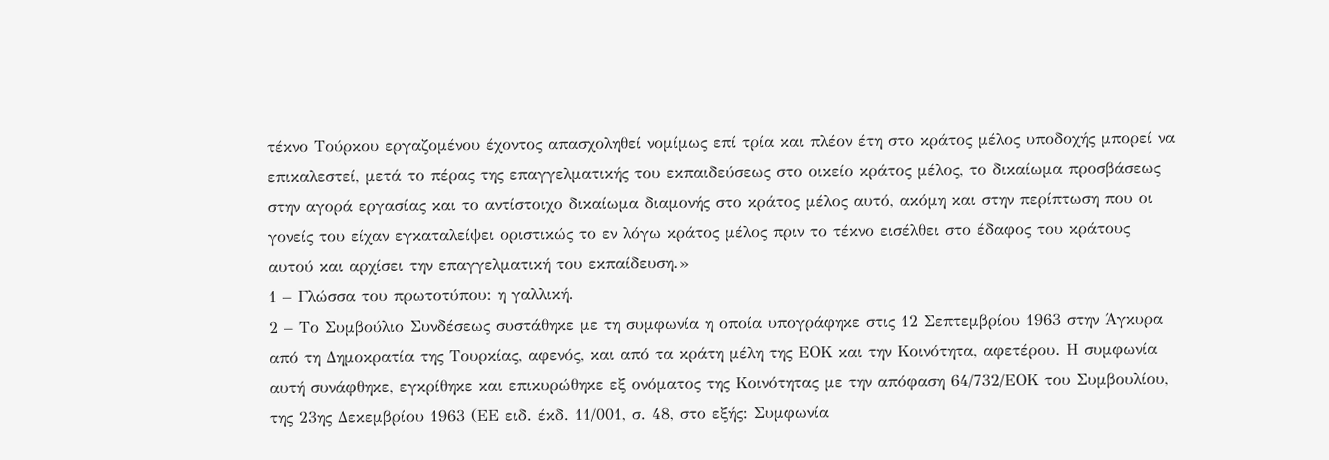τέκνο Τούρκου εργαζομένου έχοντος απασχοληθεί νομίμως επί τρία και πλέον έτη στο κράτος μέλος υποδοχής μπορεί να επικαλεστεί, μετά το πέρας της επαγγελματικής του εκπαιδεύσεως στο οικείο κράτος μέλος, το δικαίωμα προσβάσεως στην αγορά εργασίας και το αντίστοιχο δικαίωμα διαμονής στο κράτος μέλος αυτό, ακόμη και στην περίπτωση που οι γονείς του είχαν εγκαταλείψει οριστικώς το εν λόγω κράτος μέλος πριν το τέκνο εισέλθει στο έδαφος του κράτους αυτού και αρχίσει την επαγγελματική του εκπαίδευση.»
1 – Γλώσσα του πρωτοτύπου: η γαλλική.
2 – Το Συμβούλιο Συνδέσεως συστάθηκε με τη συμφωνία η οποία υπογράφηκε στις 12 Σεπτεμβρίου 1963 στην Άγκυρα από τη Δημοκρατία της Τουρκίας, αφενός, και από τα κράτη μέλη της ΕΟΚ και την Κοινότητα, αφετέρου. Η συμφωνία αυτή συνάφθηκε, εγκρίθηκε και επικυρώθηκε εξ ονόματος της Κοινότητας με την απόφαση 64/732/ΕΟΚ του Συμβουλίου, της 23ης Δεκεμβρίου 1963 (ΕΕ ειδ. έκδ. 11/001, σ. 48, στο εξής: Συμφωνία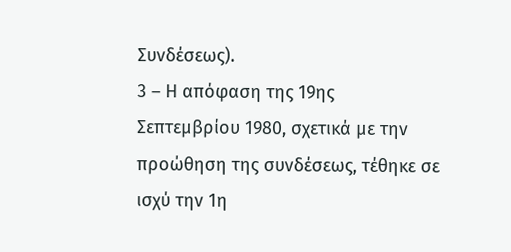Συνδέσεως).
3 – Η απόφαση της 19ης Σεπτεμβρίου 1980, σχετικά με την προώθηση της συνδέσεως, τέθηκε σε ισχύ την 1η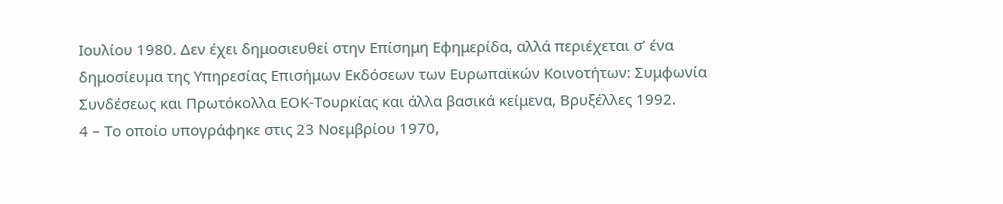Ιουλίου 1980. Δεν έχει δημοσιευθεί στην Επίσημη Εφημερίδα, αλλά περιέχεται σ’ ένα δημοσίευμα της Υπηρεσίας Επισήμων Εκδόσεων των Ευρωπαϊκών Κοινοτήτων: Συμφωνία Συνδέσεως και Πρωτόκολλα ΕΟΚ-Τουρκίας και άλλα βασικά κείμενα, Βρυξέλλες 1992.
4 – Το οποίο υπογράφηκε στις 23 Νοεμβρίου 1970,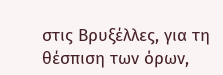στις Βρυξέλλες, για τη θέσπιση των όρων,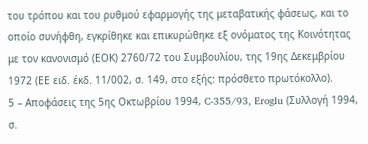του τρόπου και του ρυθμού εφαρμογής της μεταβατικής φάσεως, και το οποίο συνήφθη, εγκρίθηκε και επικυρώθηκε εξ ονόματος της Κοινότητας με τον κανονισμό (ΕΟΚ) 2760/72 του Συμβουλίου, της 19ης Δεκεμβρίου 1972 (ΕΕ ειδ. έκδ. 11/002, σ. 149, στο εξής: πρόσθετο πρωτόκολλο).
5 – Αποφάσεις της 5ης Οκτωβρίου 1994, C‑355/93, Eroglu (Συλλογή 1994, σ.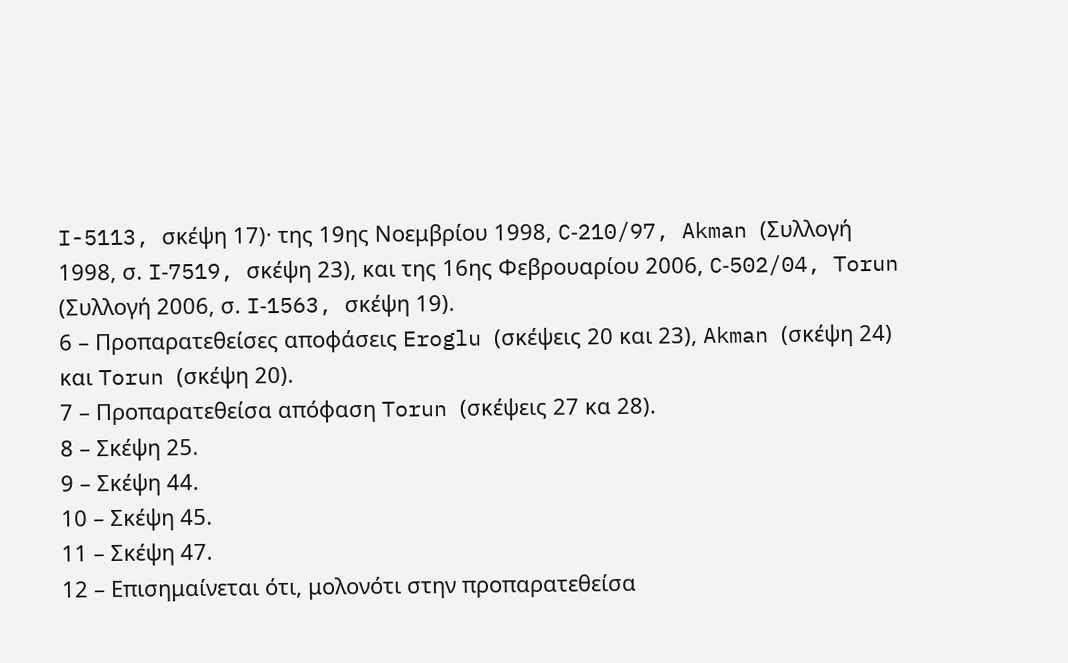I-5113, σκέψη 17)· της 19ης Νοεμβρίου 1998, C‑210/97, Akman (Συλλογή 1998, σ. I‑7519, σκέψη 23), και της 16ης Φεβρουαρίου 2006, C‑502/04, Torun (Συλλογή 2006, σ. I‑1563, σκέψη 19).
6 – Προπαρατεθείσες αποφάσεις Eroglu (σκέψεις 20 και 23), Akman (σκέψη 24) και Torun (σκέψη 20).
7 – Προπαρατεθείσα απόφαση Torun (σκέψεις 27 κα 28).
8 – Σκέψη 25.
9 – Σκέψη 44.
10 – Σκέψη 45.
11 – Σκέψη 47.
12 – Επισημαίνεται ότι, μολονότι στην προπαρατεθείσα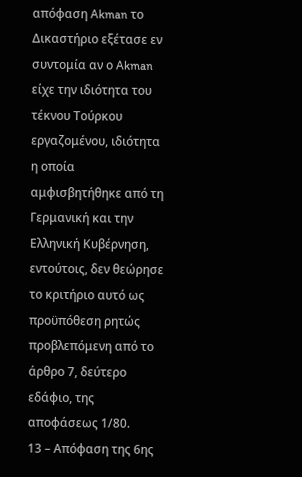απόφαση Akman το Δικαστήριο εξέτασε εν συντομία αν ο Akman είχε την ιδιότητα του τέκνου Τούρκου εργαζομένου, ιδιότητα η οποία αμφισβητήθηκε από τη Γερμανική και την Ελληνική Κυβέρνηση, εντούτοις, δεν θεώρησε το κριτήριο αυτό ως προϋπόθεση ρητώς προβλεπόμενη από το άρθρο 7, δεύτερο εδάφιο, της αποφάσεως 1/80.
13 – Απόφαση της 6ης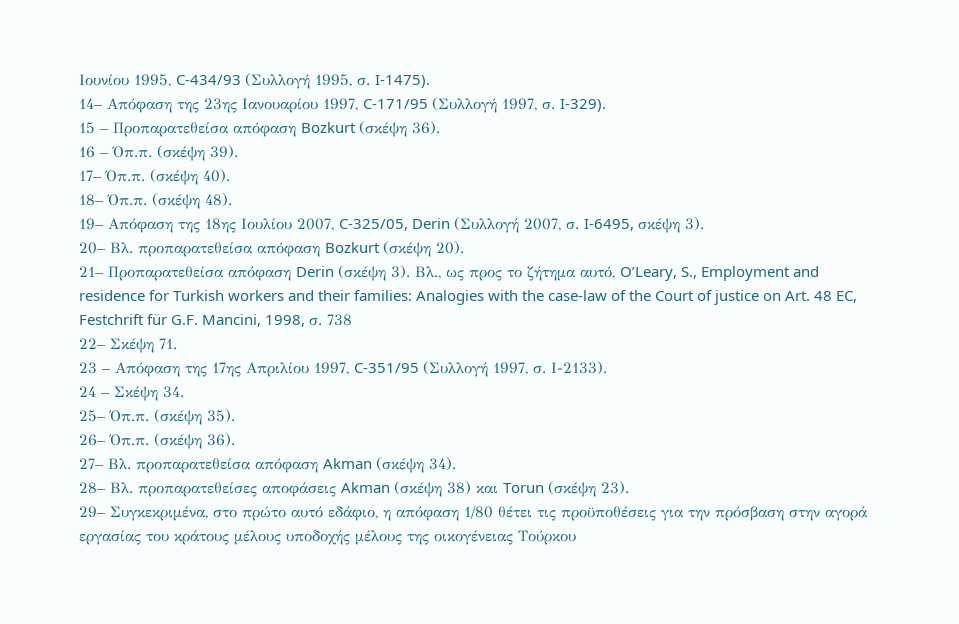Ιουνίου 1995, C-434/93 (Συλλογή 1995, σ. I‑1475).
14– Απόφαση της 23ης Ιανουαρίου 1997, C-171/95 (Συλλογή 1997, σ. I‑329).
15 – Προπαρατεθείσα απόφαση Bozkurt (σκέψη 36).
16 – Όπ.π. (σκέψη 39).
17– Όπ.π. (σκέψη 40).
18– Όπ.π. (σκέψη 48).
19– Απόφαση της 18ης Ιουλίου 2007, C‑325/05, Derin (Συλλογή 2007, σ. I‑6495, σκέψη 3).
20– Βλ. προπαρατεθείσα απόφαση Bozkurt (σκέψη 20).
21– Προπαρατεθείσα απόφαση Derin (σκέψη 3). Βλ., ως προς το ζήτημα αυτό, O’Leary, S., Employment and residence for Turkish workers and their families: Analogies with the case-law of the Court of justice on Art. 48 EC, Festchrift für G.F. Mancini, 1998, σ. 738
22– Σκέψη 71.
23 – Απόφαση της 17ης Απριλίου 1997, C-351/95 (Συλλογή 1997, σ. Ι-2133).
24 – Σκέψη 34.
25– Όπ.π. (σκέψη 35).
26– Όπ.π. (σκέψη 36).
27– Βλ. προπαρατεθείσα απόφαση Akman (σκέψη 34).
28– Βλ. προπαρατεθείσες αποφάσεις Akman (σκέψη 38) και Torun (σκέψη 23).
29– Συγκεκριμένα, στο πρώτο αυτό εδάφιο, η απόφαση 1/80 θέτει τις προϋποθέσεις για την πρόσβαση στην αγορά εργασίας του κράτους μέλους υποδοχής μέλους της οικογένειας Τούρκου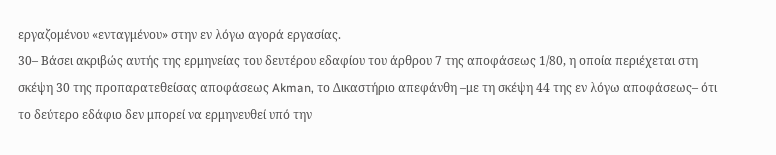εργαζομένου «ενταγμένου» στην εν λόγω αγορά εργασίας.
30– Βάσει ακριβώς αυτής της ερμηνείας του δευτέρου εδαφίου του άρθρου 7 της αποφάσεως 1/80, η οποία περιέχεται στη σκέψη 30 της προπαρατεθείσας αποφάσεως Akman, το Δικαστήριο απεφάνθη –με τη σκέψη 44 της εν λόγω αποφάσεως– ότι το δεύτερο εδάφιο δεν μπορεί να ερμηνευθεί υπό την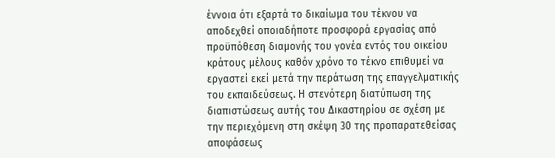έννοια ότι εξαρτά το δικαίωμα του τέκνου να αποδεχθεί οποιαδήποτε προσφορά εργασίας από προϋπόθεση διαμονής του γονέα εντός του οικείου κράτους μέλους καθόν χρόνο το τέκνο επιθυμεί να εργαστεί εκεί μετά την περάτωση της επαγγελματικής του εκπαιδεύσεως. Η στενότερη διατύπωση της διαπιστώσεως αυτής του Δικαστηρίου σε σχέση με την περιεχόμενη στη σκέψη 30 της προπαρατεθείσας αποφάσεως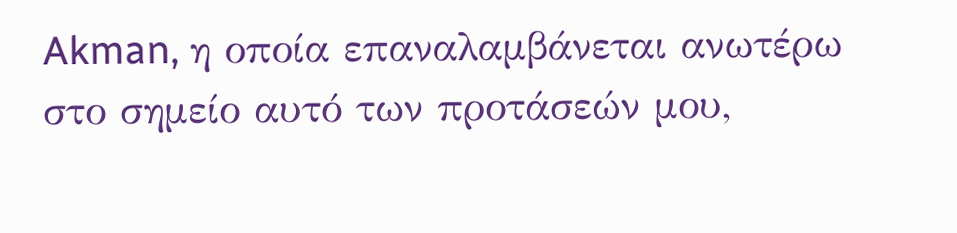Akman, η οποία επαναλαμβάνεται ανωτέρω στο σημείο αυτό των προτάσεών μου,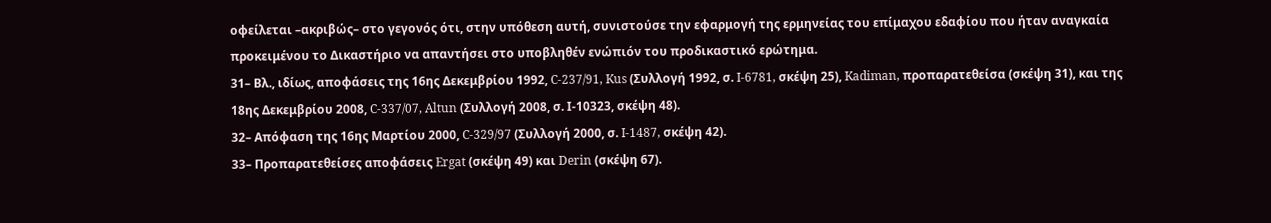οφείλεται –ακριβώς– στο γεγονός ότι, στην υπόθεση αυτή, συνιστούσε την εφαρμογή της ερμηνείας του επίμαχου εδαφίου που ήταν αναγκαία προκειμένου το Δικαστήριο να απαντήσει στο υποβληθέν ενώπιόν του προδικαστικό ερώτημα.
31– Βλ., ιδίως, αποφάσεις της 16ης Δεκεμβρίου 1992, C-237/91, Kus (Συλλογή 1992, σ. I-6781, σκέψη 25), Kadiman, προπαρατεθείσα (σκέψη 31), και της 18ης Δεκεμβρίου 2008, C-337/07, Altun (Συλλογή 2008, σ. Ι-10323, σκέψη 48).
32– Απόφαση της 16ης Μαρτίου 2000, C-329/97 (Συλλογή 2000, σ. I-1487, σκέψη 42).
33– Προπαρατεθείσες αποφάσεις Ergat (σκέψη 49) και Derin (σκέψη 67).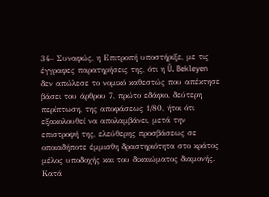34– Συναφώς, η Επιτροπή υποστήριξε, με τις έγγραφες παρατηρήσεις της, ότι η Ü. Bekleyen δεν απώλεσε το νομικό καθεστώς που απέκτησε βάσει του άρθρου 7, πρώτο εδάφιο, δεύτερη περίπτωση, της αποφάσεως 1/80, ήτοι ότι εξακολουθεί να απολαμβάνει, μετά την επιστροφή της, ελεύθερης προσβάσεως σε οποιαδήποτε έμμισθη δραστηριότητα στο κράτος μέλος υποδοχής και του δικαιώματος διαμονής. Κατά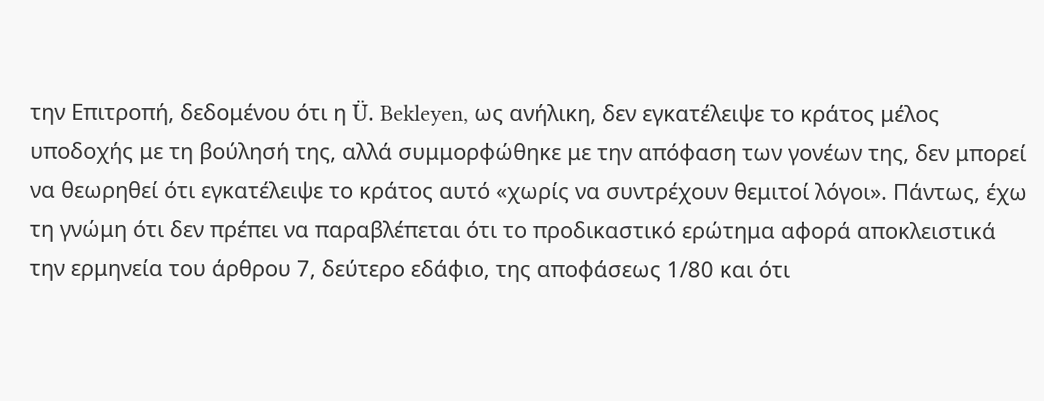την Επιτροπή, δεδομένου ότι η Ü. Bekleyen, ως ανήλικη, δεν εγκατέλειψε το κράτος μέλος υποδοχής με τη βούλησή της, αλλά συμμορφώθηκε με την απόφαση των γονέων της, δεν μπορεί να θεωρηθεί ότι εγκατέλειψε το κράτος αυτό «χωρίς να συντρέχουν θεμιτοί λόγοι». Πάντως, έχω τη γνώμη ότι δεν πρέπει να παραβλέπεται ότι το προδικαστικό ερώτημα αφορά αποκλειστικά την ερμηνεία του άρθρου 7, δεύτερο εδάφιο, της αποφάσεως 1/80 και ότι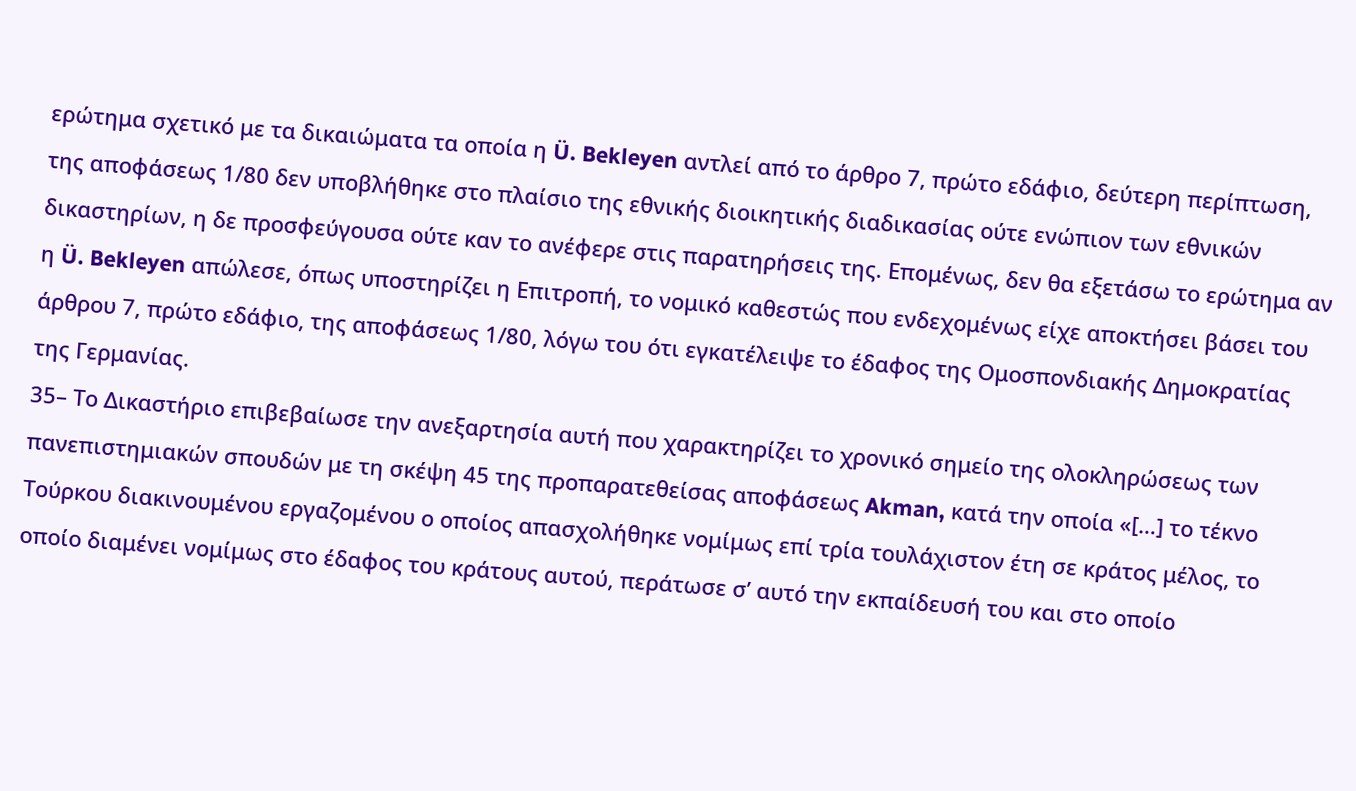ερώτημα σχετικό με τα δικαιώματα τα οποία η Ü. Bekleyen αντλεί από το άρθρο 7, πρώτο εδάφιο, δεύτερη περίπτωση, της αποφάσεως 1/80 δεν υποβλήθηκε στο πλαίσιο της εθνικής διοικητικής διαδικασίας ούτε ενώπιον των εθνικών δικαστηρίων, η δε προσφεύγουσα ούτε καν το ανέφερε στις παρατηρήσεις της. Επομένως, δεν θα εξετάσω το ερώτημα αν η Ü. Bekleyen απώλεσε, όπως υποστηρίζει η Επιτροπή, το νομικό καθεστώς που ενδεχομένως είχε αποκτήσει βάσει του άρθρου 7, πρώτο εδάφιο, της αποφάσεως 1/80, λόγω του ότι εγκατέλειψε το έδαφος της Ομοσπονδιακής Δημοκρατίας της Γερμανίας.
35– Το Δικαστήριο επιβεβαίωσε την ανεξαρτησία αυτή που χαρακτηρίζει το χρονικό σημείο της ολοκληρώσεως των πανεπιστημιακών σπουδών με τη σκέψη 45 της προπαρατεθείσας αποφάσεως Akman, κατά την οποία «[…] το τέκνο Τούρκου διακινουμένου εργαζομένου ο οποίος απασχολήθηκε νομίμως επί τρία τουλάχιστον έτη σε κράτος μέλος, το οποίο διαμένει νομίμως στο έδαφος του κράτους αυτού, περάτωσε σ’ αυτό την εκπαίδευσή του και στο οποίο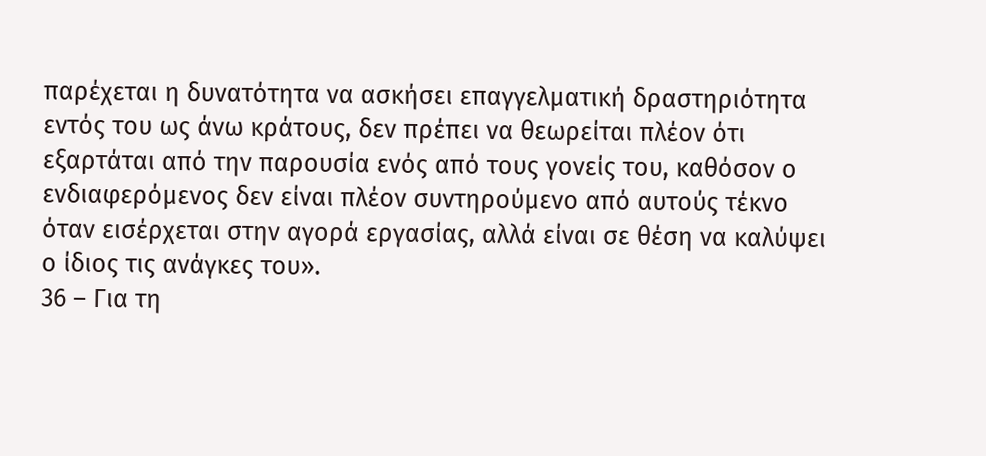παρέχεται η δυνατότητα να ασκήσει επαγγελματική δραστηριότητα εντός του ως άνω κράτους, δεν πρέπει να θεωρείται πλέον ότι εξαρτάται από την παρουσία ενός από τους γονείς του, καθόσον ο ενδιαφερόμενος δεν είναι πλέον συντηρούμενο από αυτούς τέκνο όταν εισέρχεται στην αγορά εργασίας, αλλά είναι σε θέση να καλύψει ο ίδιος τις ανάγκες του».
36 – Για τη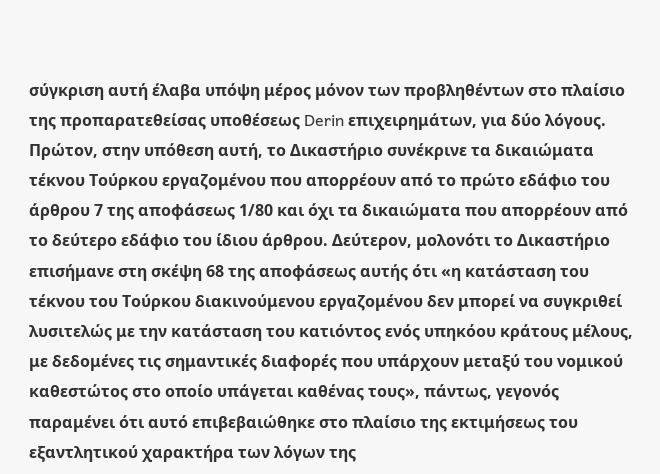σύγκριση αυτή έλαβα υπόψη μέρος μόνον των προβληθέντων στο πλαίσιο της προπαρατεθείσας υποθέσεως Derin επιχειρημάτων, για δύο λόγους. Πρώτον, στην υπόθεση αυτή, το Δικαστήριο συνέκρινε τα δικαιώματα τέκνου Τούρκου εργαζομένου που απορρέουν από το πρώτο εδάφιο του άρθρου 7 της αποφάσεως 1/80 και όχι τα δικαιώματα που απορρέουν από το δεύτερο εδάφιο του ίδιου άρθρου. Δεύτερον, μολονότι το Δικαστήριο επισήμανε στη σκέψη 68 της αποφάσεως αυτής ότι «η κατάσταση του τέκνου του Τούρκου διακινούμενου εργαζομένου δεν μπορεί να συγκριθεί λυσιτελώς με την κατάσταση του κατιόντος ενός υπηκόου κράτους μέλους, με δεδομένες τις σημαντικές διαφορές που υπάρχουν μεταξύ του νομικού καθεστώτος στο οποίο υπάγεται καθένας τους», πάντως, γεγονός παραμένει ότι αυτό επιβεβαιώθηκε στο πλαίσιο της εκτιμήσεως του εξαντλητικού χαρακτήρα των λόγων της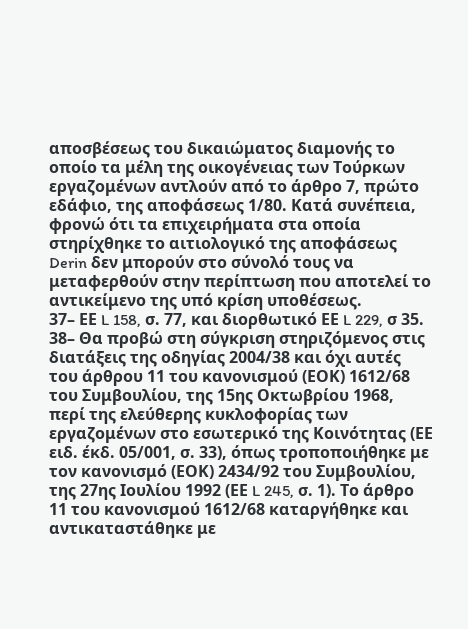αποσβέσεως του δικαιώματος διαμονής το οποίο τα μέλη της οικογένειας των Τούρκων εργαζομένων αντλούν από το άρθρο 7, πρώτο εδάφιο, της αποφάσεως 1/80. Κατά συνέπεια, φρονώ ότι τα επιχειρήματα στα οποία στηρίχθηκε το αιτιολογικό της αποφάσεως Derin δεν μπορούν στο σύνολό τους να μεταφερθούν στην περίπτωση που αποτελεί το αντικείμενο της υπό κρίση υποθέσεως.
37– ΕΕ L 158, σ. 77, και διορθωτικό ΕΕ L 229, σ 35.
38– Θα προβώ στη σύγκριση στηριζόμενος στις διατάξεις της οδηγίας 2004/38 και όχι αυτές του άρθρου 11 του κανονισμού (ΕΟΚ) 1612/68 του Συμβουλίου, της 15ης Οκτωβρίου 1968, περί της ελεύθερης κυκλοφορίας των εργαζομένων στο εσωτερικό της Κοινότητας (ΕΕ ειδ. έκδ. 05/001, σ. 33), όπως τροποποιήθηκε με τον κανονισμό (ΕΟΚ) 2434/92 του Συμβουλίου, της 27ης Ιουλίου 1992 (ΕΕ L 245, σ. 1). Το άρθρο 11 του κανονισμού 1612/68 καταργήθηκε και αντικαταστάθηκε με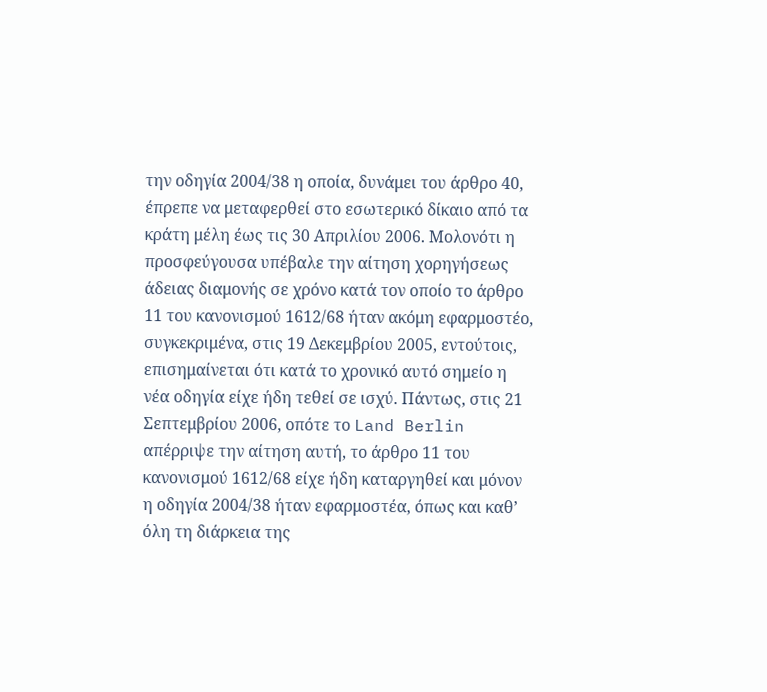την οδηγία 2004/38 η οποία, δυνάμει του άρθρο 40, έπρεπε να μεταφερθεί στο εσωτερικό δίκαιο από τα κράτη μέλη έως τις 30 Απριλίου 2006. Μολονότι η προσφεύγουσα υπέβαλε την αίτηση χορηγήσεως άδειας διαμονής σε χρόνο κατά τον οποίο το άρθρο 11 του κανονισμού 1612/68 ήταν ακόμη εφαρμοστέο, συγκεκριμένα, στις 19 Δεκεμβρίου 2005, εντούτοις, επισημαίνεται ότι κατά το χρονικό αυτό σημείο η νέα οδηγία είχε ήδη τεθεί σε ισχύ. Πάντως, στις 21 Σεπτεμβρίου 2006, οπότε το Land Berlin απέρριψε την αίτηση αυτή, το άρθρο 11 του κανονισμού 1612/68 είχε ήδη καταργηθεί και μόνον η οδηγία 2004/38 ήταν εφαρμοστέα, όπως και καθ’ όλη τη διάρκεια της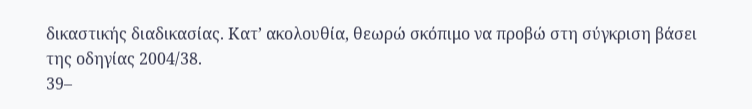δικαστικής διαδικασίας. Κατ’ ακολουθία, θεωρώ σκόπιμο να προβώ στη σύγκριση βάσει της οδηγίας 2004/38.
39–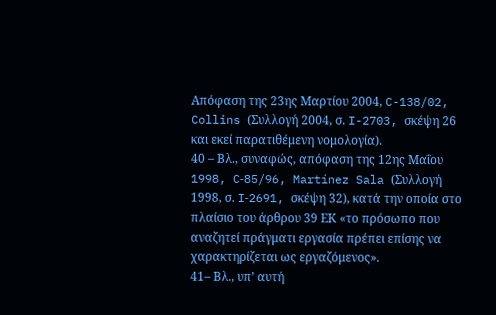Απόφαση της 23ης Μαρτίου 2004, C-138/02, Collins (Συλλογή 2004, σ. I-2703, σκέψη 26 και εκεί παρατιθέμενη νομολογία).
40 – Βλ., συναφώς, απόφαση της 12ης Μαΐου 1998, C‑85/96, Martínez Sala (Συλλογή 1998, σ. I‑2691, σκέψη 32), κατά την οποία στο πλαίσιο του άρθρου 39 ΕΚ «το πρόσωπο που αναζητεί πράγματι εργασία πρέπει επίσης να χαρακτηρίζεται ως εργαζόμενος».
41– Βλ., υπ’ αυτή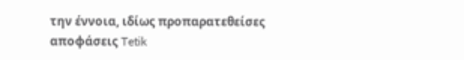την έννοια, ιδίως προπαρατεθείσες αποφάσεις Tetik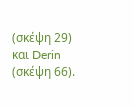(σκέψη 29) και Derin (σκέψη 66).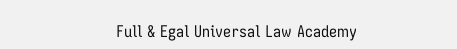Full & Egal Universal Law Academy